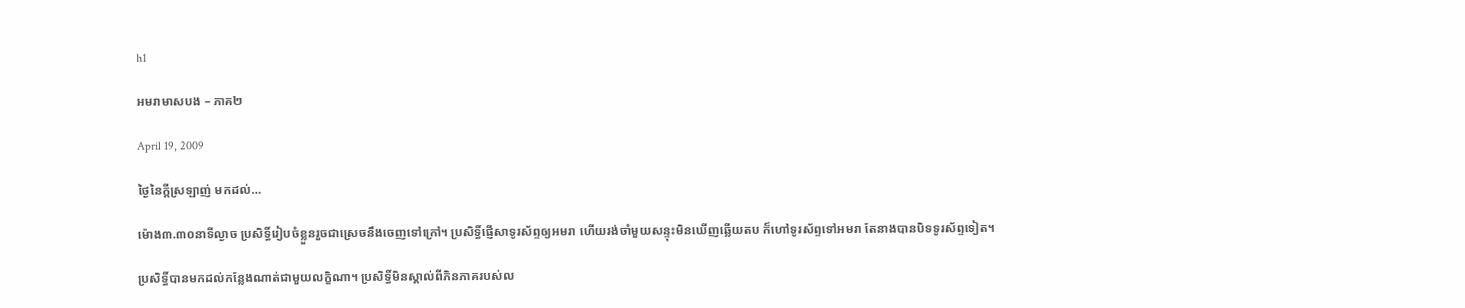h1

អមរាមាសបង – ភាគ២

April 19, 2009

ថ្ងៃនៃក្តីស្រឡាញ់ មកដល់…

ម៉ោង៣.៣០នាទីល្ងាច ប្រសិទ្ធិ៍រៀបចំខ្លួនរួចជាស្រេចនឹងចេញទៅក្រៅ។ ប្រសិទ្ធិ៍ផ្ញើសាទូរស័ព្ទឲ្យអមរា ហើយរង់ចាំមួយសន្ទុះមិនឃើញឆ្លើយតប ក៏ហៅទូរស័ព្ទទៅអមរា តែនាងបានបិទទូរស័ព្ទទៀត។

ប្រសិទ្ធិ៍បានមកដល់កន្លែងណាត់ជាមួយលក្ខិណា។ ប្រសិទ្ធិ៍មិនស្គាល់ពីភិនភាគរបស់ល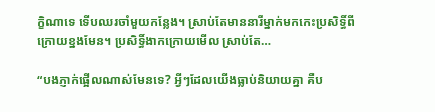ក្ខិណាទេ ទើបឈរចាំមួយកន្លែង។ ស្រាប់តែមាននារីម្នាក់មកកេះប្រសិទ្ធិ៍ពីក្រោយខ្នងមែន។ ប្រសិទ្ធិ៍ងាកក្រោយមើល ស្រាប់តែ…

“បងភ្ញាក់ផ្អើលណាស់មែនទេ? អ្វីៗដែលយើងធ្លាប់និយាយគ្នា គឺប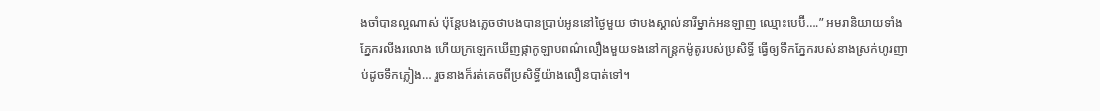ងចាំបានល្អណាស់ ប៉ុន្តែបងភ្លេចថាបងបានប្រាប់អូននៅថ្ងៃមួយ ថាបងស្គាល់នារីម្នាក់អនឡាញ ឈ្មោះបេប៊ី….” អមរានិយាយទាំងភ្នែករលីងរលោង ហើយក្រឡេកឃើញផ្កាកូឡាបពណ៌លឿងមួយទងនៅកន្ត្រកម៉ូតូរបស់ប្រសិទ្ធិ៍ ធ្វើឲ្យទឹកភ្នែករបស់នាងស្រក់ហូរញាប់ដូចទឹកភ្លៀង… រួចនាងក៏រត់គេចពីប្រសិទ្ធិ៍យ៉ាងលឿនបាត់ទៅ។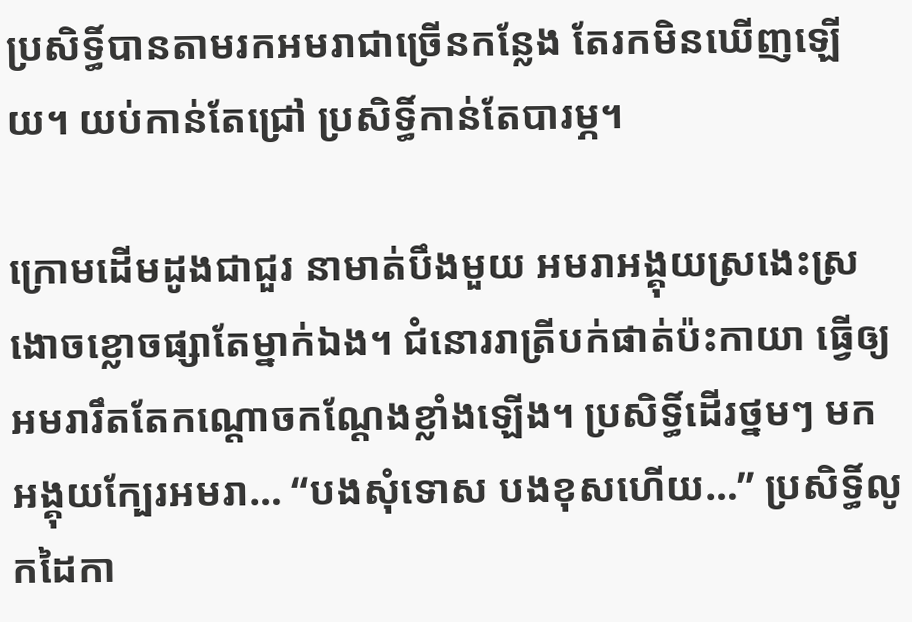ប្រសិទ្ធិ៍បានតាមរកអមរាជាច្រើនកន្លែង តែរកមិនឃើញឡើយ។ យប់កាន់តែជ្រៅ ប្រសិទ្ធិ៍កាន់តែបារម្ភ។

ក្រោមដើមដូងជាជួរ នាមាត់បឹងមួយ អមរាអង្គុយស្រងេះស្រងោចខ្លោចផ្សាតែម្នាក់ឯង។ ជំនោររាត្រីបក់ផាត់ប៉ះកាយា ធ្វើឲ្យអមរារឹតតែកណ្តោចកណ្តែងខ្លាំងឡើង។ ប្រសិទ្ធិ៍ដើរថ្នមៗ មកអង្គុយក្បែរអមរា… “បងសុំទោស បងខុសហើយ…” ប្រសិទ្ធិ៍លូកដៃកា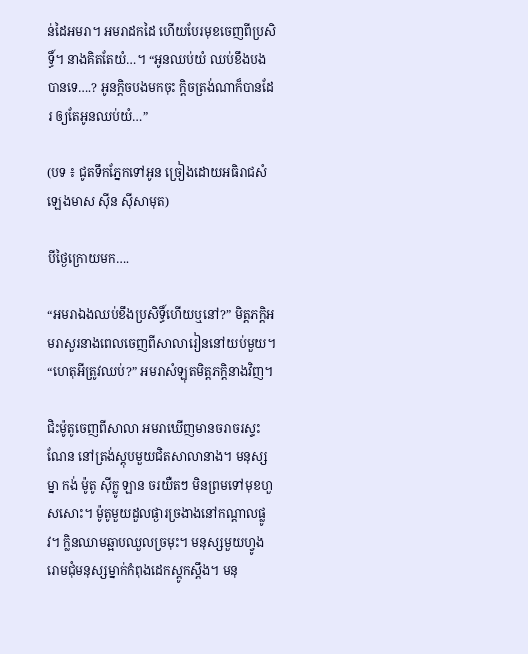ន់ដៃអមរា។ អមរាដកដៃ ហើយបែរមុខចេញពីប្រសិទ្ធិ៍។ នាងគិតតែយំ…។ “អូនឈប់យំ ឈប់ខឹងបងបានទេ….? អូនក្តិចបងមកចុះ ក្តិចត្រង់ណាក៏បានដែរ ឲ្យតែអូនឈប់យំ…”

(បទ ៖ ជូតទឹកភ្នែកទៅអូន ច្រៀងដោយអធិរាជសំឡេងមាស ស៊ីន ស៊ីសាមុត)

បីថ្ងៃក្រោយមក….

“អមរាឯងឈប់ខឹងប្រសិទ្ធិ៍ហើយឬនៅ?” មិត្តភក្តិអមរាសួរនាងពេលចេញពីសាលារៀននៅយប់មួយ។ “ហេតុអីត្រូវឈប់?” អមរាសំឡុតមិត្តភក្តិនាងវិញ។

ជិះម៉ូតូចេញពីសាលា អមរាឃើញមានចរាចរស្ទះណែន នៅត្រង់ស្តុបមួយជិតសាលានាង។ មនុស្សម្នា កង់ ម៉ូតូ ស៊ីក្លូ ឡាន ចរយឺតៗ មិនព្រមទៅមុខហួសសោះ។ ម៉ូតូមួយដួលផ្ងារច្រងាងនៅកណ្តាលផ្លូវ។ ក្លិនឈាមឆ្អាបឈួលច្រមុះ។ មនុស្សមួយហ្វូងរោមជុំមនុស្សម្នាក់កំពុងដេកស្តូកស្តឹង។ មនុ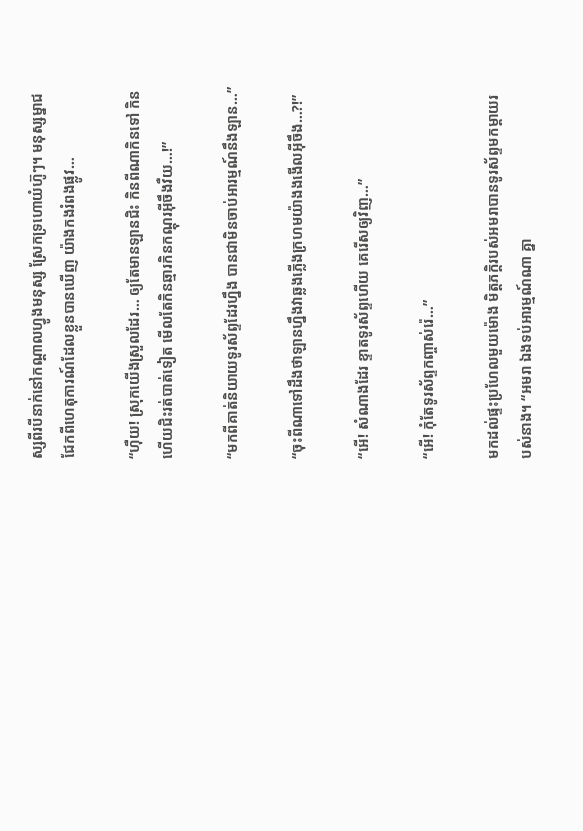ស្សពីរបីនាក់នៅកណ្តាលហ្វូងមនុស្ស ស្រែកទ្រហោយំហ៊ូៗ។ មនុស្សម្នាជជែកពីហេតុការណ៍ដែលខ្លួនបានឃើញ យ៉ាងកងរំពងផ្លូវ…

“ហ៊ឺយ! ស្រុកយើងស្រួលដែរ… ឲ្យតែមានឡានជិះ កិនពីណាកិនទៅ កិនហើយជិះរត់បាត់ទៀត មើលតែកិនឆ្មារកិនកណ្តុរអ៊ីចឹងវឺយ…!”

“មកពីគាត់និយាយទូរស័ព្ទដែរហ្នឹង បានជាមិនចាប់អារម្មណ៍នឹងឡាន…”

“ចុះពីណាទៅដឹងថាឡានហ្នឹងវាឆ្លងភ្លើងក្រហមយ៉ាងងងើលអ៊ីចឹង…?!”

“អើ! សំណាងដែរ ខ្ទាតទូរស័ព្ទហើយ គេរើសឲ្យវិញ…”

“អើ! កុំតែទូរស័ព្ទកញ្ចាស់រ៉េ…”

មកដល់ផ្ទះប្រហែលមួយម៉ោង មិត្តភក្តិរបស់អមរាបានទូរស័ព្ទមកម្តាយរបស់នាង។ “អមរា ឯងទប់អារម្មណ៍ណា គ្នា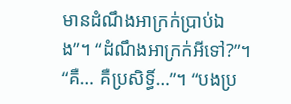មានដំណឹងអាក្រក់ប្រាប់ឯង”។ “ដំណឹងអាក្រក់អីទៅ?”។ “គឺ… គឺប្រសិទ្ធិ៍…”។ “បងប្រ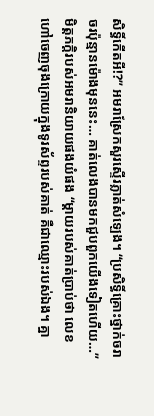សិទ្ធិ៍កើតអី!?” អមរាស្រែកសួរស្ទើរភ្លាត់សំឡេង។ “ប្រសិទ្ធិ៍គ្រោះថ្នាក់ចរាចរប៉ុន្មានម៉ោងមុននេះ… គាត់លេងបានមកជួបពួកយើងទៀតហើយ…” មិត្តភក្តិរបស់អមរានិយាយផងយំផង “ម្តាយរបស់គាត់ប្រាប់ថា លេខហៅចេញចុងក្រោយក្នុងទូរស័ព្ទរបស់គាត់ គឺជាឈ្មោះរបស់ឯង។ គ្នា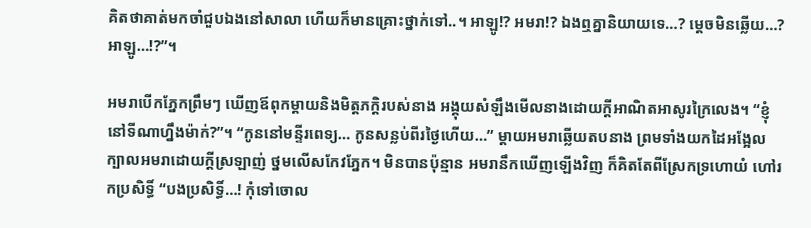គិតថាគាត់មកចាំជួបឯងនៅសាលា ហើយក៏មានគ្រោះថ្នាក់ទៅ..។ អាឡូ!? អមរា!? ឯងឮគ្នានិយាយទេ…? ម្តេចមិនឆ្លើយ…? អាឡូ…!?”។

អមរាបើកភ្នែកព្រឹមៗ ឃើញឪពុកម្តាយនិងមិត្តភក្តិរបស់នាង អង្គុយសំឡឹងមើលនាងដោយក្តីអាណិតអាសូរក្រៃលេង។ “ខ្ញុំនៅទីណាហ្នឹងម៉ាក់?”។ “កូននៅមន្ទីរពេទ្យ… កូនសន្លប់ពីរថ្ងៃហើយ…” ម្តាយអមរាឆ្លើយតបនាង ព្រមទាំងយកដៃអង្អែលក្បាលអមរាដោយក្តីស្រឡាញ់ ថ្នមលើសកែវភ្នែក។ មិនបានប៉ុន្មាន អមរានឹកឃើញឡើងវិញ ក៏គិតតែពីស្រែកទ្រហោយំ ហៅរកប្រសិទ្ធិ៍ “បងប្រសិទ្ធិ៍…! កុំទៅចោល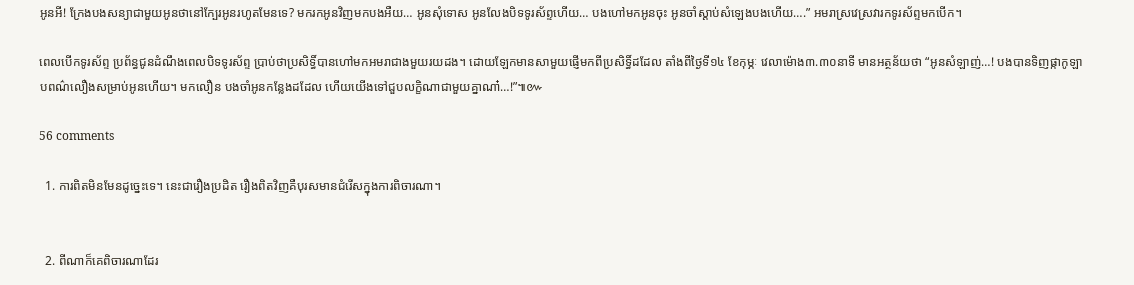អូនអី! ក្រែងបងសន្យាជាមួយអូនថានៅក្បែរអូនរហូតមែនទេ? មករកអូនវិញមកបងអឺយ… អូនសុំទោស អូនលែងបិទទូរស័ព្ទហើយ… បងហៅមកអូនចុះ អូនចាំស្តាប់សំឡេងបងហើយ….” អមរាស្រវេស្រវារកទូរស័ព្ទមកបើក។

ពេលបើកទូរស័ព្ទ ប្រព័ន្ធជូនដំណឹងពេលបិទទូរស័ព្ទ ប្រាប់ថាប្រសិទ្ធិ៍បានហៅមកអមរាជាងមួយរយដង។ ដោយឡែកមានសាមួយផ្ញើមកពីប្រសិទ្ធិ៍ដដែល តាំងពីថ្ងៃទី១៤ ខែកុម្ភៈ វេលាម៉ោង៣.៣០នាទី មានអត្ថន័យថា “អូនសំឡាញ់…! បងបានទិញផ្កាកូឡាបពណ៌លឿងសម្រាប់អូនហើយ។ មកលឿន បងចាំអូនកន្លែងដដែល ហើយយើងទៅជួបលក្ខិណាជាមួយគ្នាណា៎…!”៕‍‌៚

56 comments

  1. ការពិតមិនមែនដូច្នេះទេ។ នេះជារឿងប្រដិត រឿងពិតវិញគឺបុរសមានជំរើសក្នុងការពិចារណា។


  2. ពីណាក៏គេពិចារណាដែរ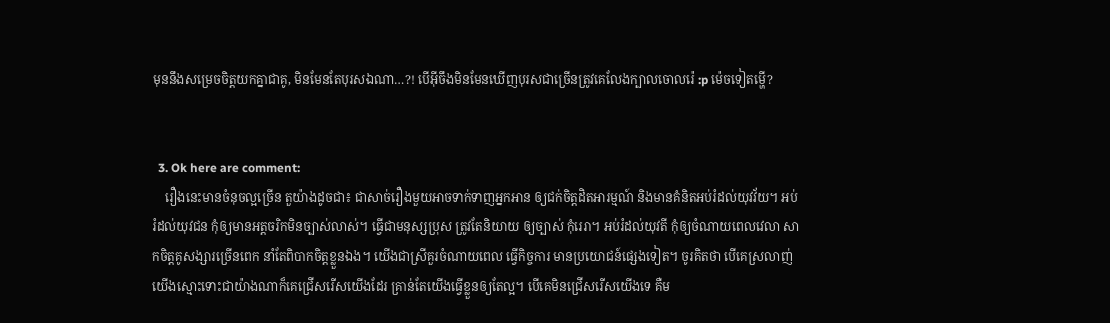មុននឹងសម្រេចចិត្តយកគ្នាជាគូ, មិនមែនតែបុរសឯណា…?! បើអ៊ីចឹងមិនមែនឃើញបុរសជាច្រើនត្រូវគេលែងក្បាលចោលរ៉េ :p ម៉េចទៀតម្ហើ?


  3. Ok here are comment:
    រឿងនេះមានចំនុចល្អច្រើន តួយ៉ាងដូចជា៖ ជាសាច់រឿងមួយអាចទាក់ទាញអ្នកអាន ឲ្យជក់ចិត្តដិតអារម្មណ៍ និងមានគំនិតអប់រំដល់យុវវ័យ។ អប់រំដល់យុវជន កុំឲ្យមានអត្តចរិកមិនច្បាស់លាស់។ ធ្វើជាមនុស្សប្រុស ត្រូវតែនិយាយ ឲ្យច្បាស់ កុំរេរា។ អប់រំដល់យុវតី កុំឲ្យចំណាយពេលវេលា សាកចិត្តគូសង្សារច្រើនពេក នាំតែពិបាកចិត្តខ្លួនឯង។ យើងជាស្រីគួរចំណាយពេល ធ្វើកិច្ចការ មានប្រយោជន៍ផ្សេងទៀត។ ចូរគិតថា បើគេស្រលាញ់យើងស្មោះទោះជាយ៉ាងណាក៏គេជ្រើសរើសយើងដែរ គ្រាន់តែយើងធ្វើខ្លួនឲ្យតែល្អ។ បើគេមិនជ្រើសរើសយើងទេ គឺម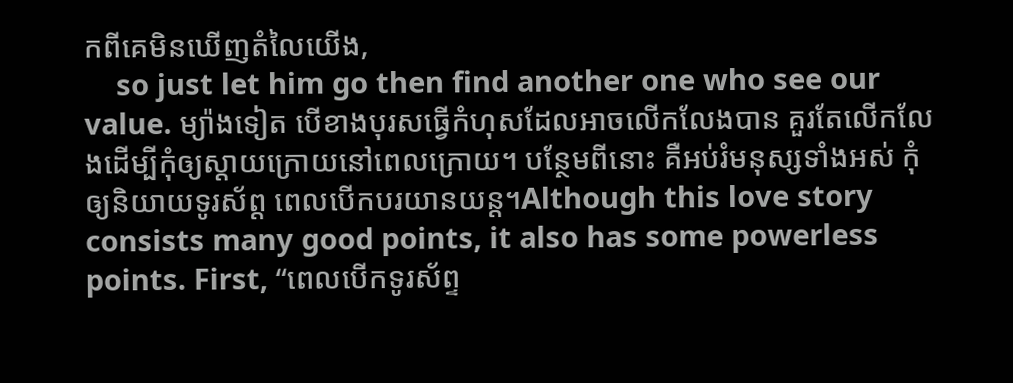កពីគេមិនឃើញតំលៃយើង,
    so just let him go then find another one who see our value. ម្យ៉ាងទៀត បើខាងបុរសធ្វើកំហុសដែលអាចលើកលែងបាន គួរតែលើកលែងដើម្បីកុំឲ្យស្តាយក្រោយនៅពេលក្រោយ។ បន្ថែមពីនោះ គឺអប់រំមនុស្សទាំងអស់ កុំឲ្យនិយាយទូរស័ព្ត ពេលបើកបរយានយន្ត។Although this love story consists many good points, it also has some powerless points. First, “ពេលបើកទូរស័ព្ទ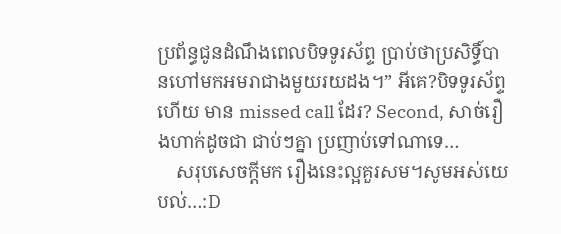ប្រព័ន្ធជូនដំណឹងពេលបិទទូរស័ព្ទ ប្រាប់ថាប្រសិទ្ធិ៍បានហៅមកអមរាជាងមួយរយដង។” អីគេ?បិទទូរស័ព្ទហើយ មាន missed call ដែរ? Second, សាច់រឿងហាក់ដូចជា ជាប់ៗគ្នា ប្រញាប់ទៅណាទេ…
    សរុបសេចក្តីមក រឿងនេះល្អគួរសម។សូមអស់យេបល់…:D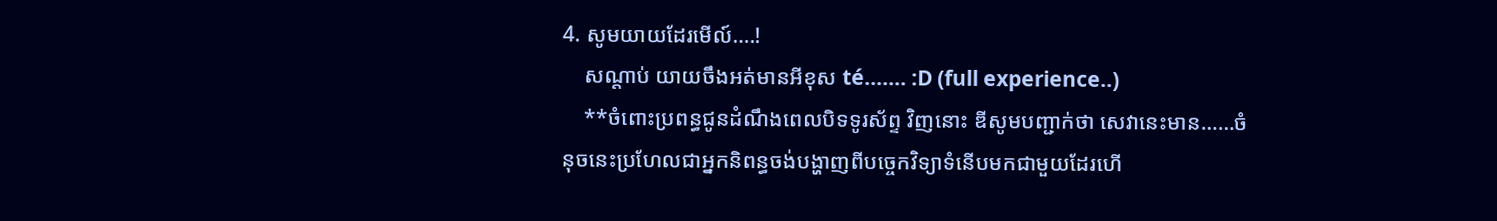4. សូមយាយដែរមើល៍….!
    សណ្តាប់ យាយចឹងអត់មានអីខុស té……. :D (full experience..)
    **ចំពោះប្រពន្ធជូនដំណឹងពេលបិទទូរស័ព្ទ វិញនោះ ឌីសូមបញ្ជាក់ថា សេវានេះមាន……ចំនុចនេះប្រហែលជាអ្នកនិពន្ធចង់បង្ហាញពីបច្ចេកវិទ្យាទំនើបមកជាមួយដែរហើ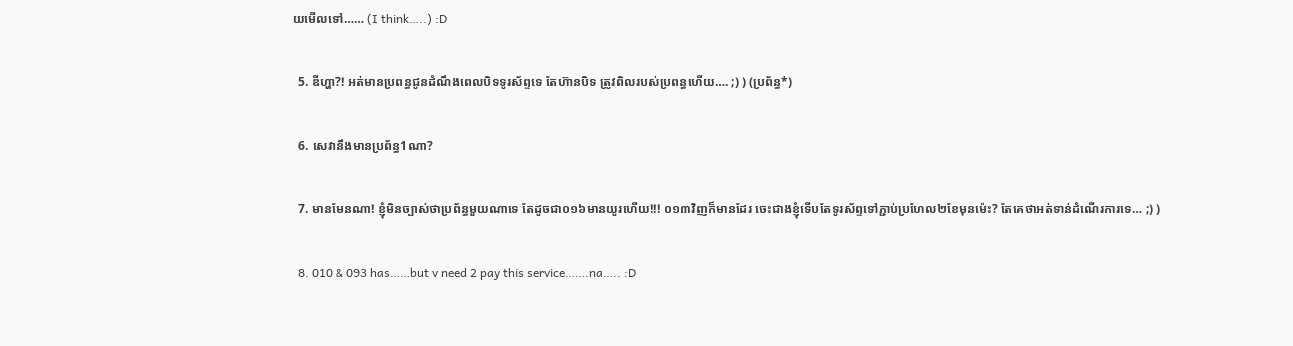យមើលទៅ…… (I think…..) :D


  5. ឌីហ្ហា?! អត់មានប្រពន្ធជូនដំណឹងពេលបិទទូរស័ព្ទទេ តែហ៊ានបិទ ត្រូវពិលរបស់ប្រពន្ធហើយ…. ;) ) (ប្រព័ន្ធ*)


  6. សេវានឹងមានប្រព័ន្ធ1ណា?


  7. មានមែនណា! ខ្ញុំមិនច្បាស់ថាប្រព័ន្ធមួយណាទេ តែដូចជា០១៦មានយូរហើយ!!! ០១៣វិញក៏មានដែរ ចេះជាងខ្ញុំទើបតែទូរស័ព្ទទៅភ្ជាប់ប្រហែល២ខែមុនម៉េះ? តែគេថាអត់ទាន់ដំណើរការទេ… ;) )


  8. 010 & 093 has……but v need 2 pay this service…….na….. :D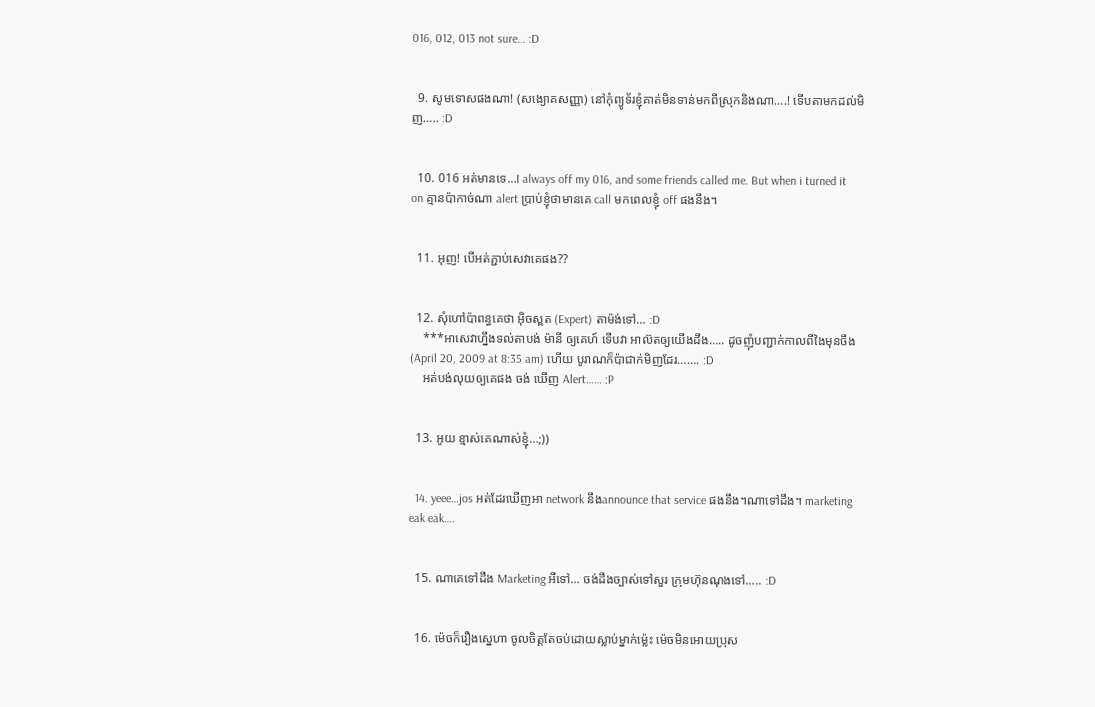016, 012, 013 not sure… :D


  9. សូមទោសផងណា! (សង្យោគសញ្ញា) នៅកុំព្យូទ័រខ្ញុំគាត់មិនទាន់មកពីស្រុកនិងណា….! ទើបតាមកដល់មិញ….. :D


  10. 016 អត់មានទេ…I always off my 016, and some friends called me. But when i turned it on គ្មានប៉ាកាច់ណា alert ប្រាប់ខ្ញុំថាមានគេ call មកពេលខ្ញុំ off ផងនឹង។


  11. អុញ! បើអត់ភ្ជាប់សេវាគេផង??


  12. សុំហៅប៉ាពន្ធគេថា អ៊ិចស្ពត (Expert) តាម៉ង់ទៅ… :D
    ***អាសេវាហ្នឹងទល់តាបង់ ម៉ានី ឲ្យគេហ៍ ទើបវា អាល៊តឲ្យយើងដឹង….. ដូចញុំបញ្ជាក់កាលពីងៃមុនចឹង (April 20, 2009 at 8:35 am) ហើយ បូរាណក៏ប៉ាជាក់មិញដែរ……. :D
    អត់បង់លុយឲ្យគេផង ចង់ ឃើញ Alert…… :P


  13. អូយ ខ្មាស់គេណាស់ខ្ញុំ…;))


  14. yeee…jos អត់ដែរឃើញអា network នឹងannounce that service ផងនឹង។ណាទៅដឹង។ marketing eak eak….


  15. ណាគេទៅដឹង Marketing អីទៅ… ចង់ដឹងច្បាស់ទៅសួរ ក្រុមហ៊ុនណុងទៅ….. :D


  16. ម៉េចក៏រឿងស្នេហា ចូលចិត្តតែចប់ដោយស្លាប់ម្នាក់ម្ល៉េះ ម៉េចមិនអោយប្រុស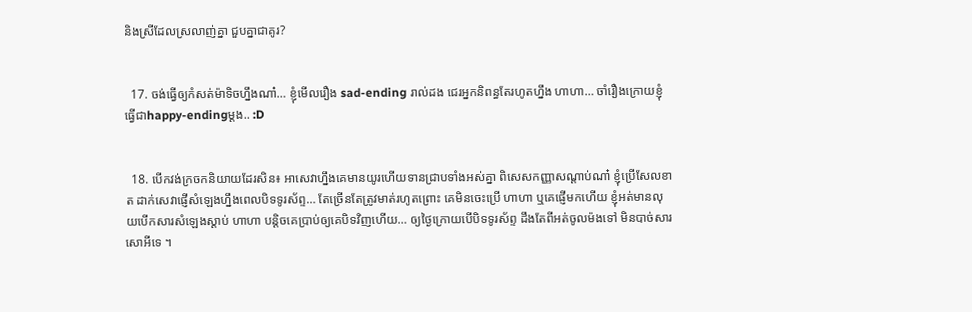និងស្រីដែលស្រលាញ់គ្នា ជួបគ្នាជាគូរ?


  17. ចង់ធ្វើឲ្យកំសត់ម៉ាទិចហ្នឹងណា៎… ខ្ញុំមើលរឿង sad-ending រាល់ដង ជេរអ្នកនិពន្ធតែរហូតហ្នឹង ហាហា… ចាំរឿងក្រោយខ្ញុំធ្វើជាhappy-endingម្តង.. :D


  18. បើកវង់ក្រចកនិយាយដែរសិន៖ អាសេវាហ្នឹងគេមានយូរហើយទានជ្រាបទាំងអស់គ្នា ពិសេសកញ្ញាសណ្ដាប់ណា៎ ខ្ញុំប្រើសែលខាត ដាក់សេវាផ្ញើសំឡេងហ្នឹងពេលបិទទូរស័ព្ទ… តែច្រើនតែត្រូវមាត់រហូតព្រោះ គេមិនចេះប្រើ ហាហា ឬគេផ្ញើមកហើយ ខ្ញុំអត់មានលុយបើកសារសំឡេងស្ដាប់ ហាហា បន្តិចគេប្រាប់ឲ្យគេបិទវិញហើយ… ឲ្យថ្ងៃក្រោយបើបិទទូរស័ព្ទ ដឹងតែពីអត់ចូលម៉ងទៅ មិនបាច់សារសោអីទេ ។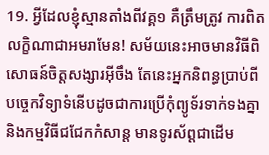19. អ្វីដែលខ្ញុំស្មានតាំងពីវគ្គ១ គឺត្រឹមត្រូវ ការពិតលក្ខិណាជាអមរាមែន! សម័យនេះអាចមានវិធីពិសោធន៍ចិត្តសង្សារអ៊ីចឹង តែនេះអ្នកនិពន្ធប្រាប់ពីបច្ចេកវិទ្យាទំនើបដូចជាការប្រើកុំព្យូទ័រទាក់ទងគ្នា និងកម្មវិធីជជែកកំសាន្ត មានទូរស័ព្តជាដើម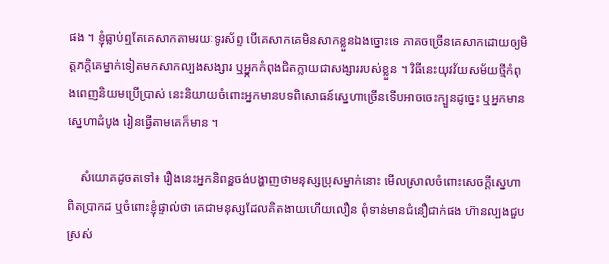ផង ។ ខ្ញុំធ្លាប់ឮតែគេសាកតាមរយៈទូរស័ព្ទ បើគេសាកគេមិនសាកខ្លួនឯងច្នោះទេ ភាគចច្រើនគេសាកដោយឲ្យមិត្តភក្តិគេម្នាក់ទៀតមកសាកល្បងសង្សារ ឬអ្ន្កកកំពុងជិតក្លាយជាសង្សាររបស់ខ្លួន ។ វិធីនេះយុវវ័យសម័យថ្មីកំពុងពេញនិយមប្រើប្រាស់ នេះនិយាយចំពោះអ្នកមានបទពិសោធន៍ស្នេហាច្រើនទើបអាចចេះក្បួនដូច្នេះ ឬអ្នកមានស្នេហាដំបូង រៀនធ្វើតាមគេក៏មាន ។

    សំយោគដូចតទៅ៖ រឿងនេះអ្នកនិពន្ឌចង់បង្ហាញថាមនុស្សប្រុសម្នាក់នោះ មើលស្រាលចំពោះសេចក្ដីស្នេហាពិតប្រាកដ ឬចំពោះខ្ញុំផ្ទាល់ថា គេជាមនុស្សដែលគិតងាយហើយលឿន ពុំទាន់មានជំនឿជាក់ផង ហ៊ានល្បងជួបស្រស់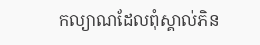កល្យាណដែលពុំស្គាល់ភិន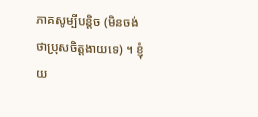ភាគសូម្បីបន្តិច (មិនចង់ថាប្រុសចិត្តងាយទេ) ។ ខ្ញុំយ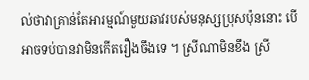ល់ថាវាគ្រាន់តែអារម្មណ៍មួយឆាវរបស់មនុស្សប្រុសប៉ុននោះ បើអាចទប់បានវាមិនកើតរឿងចឹងទេ ។ ស្រីណាមិនខឹង ស្រី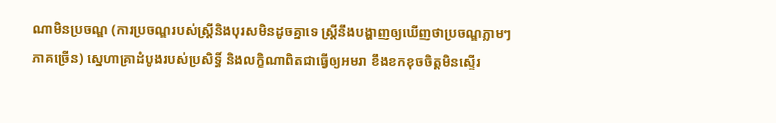ណាមិនប្រចណ្ឌ (ការប្រចណ្ឌរបស់ស្ត្រីនិងបុរសមិនដូចគ្នាទេ ស្ត្រីនឹងបង្ហាញឲ្យឃើញថាប្រចណ្ឌភ្លាមៗ ភាគច្រើន) ស្នេហាគ្រាដំបូងរបស់ប្រសិទ្ធិ៍ និងលក្ខិណាពិតជាធ្វើឲ្យអមរា ខឹងខកខុចចិត្តមិនស្ទើរ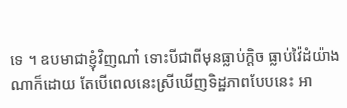ទេ ។ ឧបមាជាខ្ញុំវិញណា៎ ទោះបីជាពីមុនធ្លាប់ក្ដិច ធ្លាប់វ៉ៃដំយ៉ាងណាក៏ដោយ តែបើពេលនេះស្រីឃើញទិដ្ឋភាពបែបនេះ អា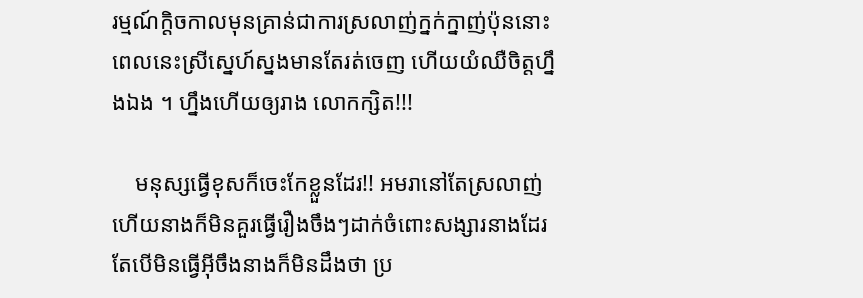រម្មណ៍ក្ដិចកាលមុនគ្រាន់ជាការស្រលាញ់ក្នក់ក្នាញ់ប៉ុននោះ ពេលនេះស្រីស្នេហ៍ស្នងមានតែរត់ចេញ ហើយយំឈឺចិត្តហ្នឹងឯង ។ ហ្នឹងហើយឲ្យរាង លោកក្សិត!!!

    មនុស្សធ្វើខុសក៏ចេះកែខ្លួនដែរ!! អមរានៅតែស្រលាញ់ ហើយនាងក៏មិនគួរធ្វើរឿងចឹងៗដាក់ចំពោះសង្សារនាងដែរ តែបើមិនធ្វើអ៊ីចឹងនាងក៏មិនដឹងថា ប្រ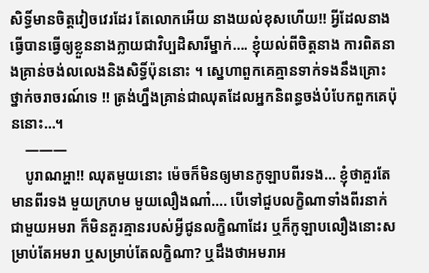សិទ្ធិ៍មានចិត្តវៀចវេរដែរ តែលោកអើយ នាងយល់ខុសហើយ!! អ្វីដែលនាងធ្វើបានធ្វើឲ្យខ្លួននាងក្លាយជាវិប្បដិសារីម្នាក់…. ខ្ញុំយល់ពីចិត្តនាង ការពិតនាងគ្រាន់ចង់លលេងនិងសិទ្ធិ៍ប៉ុននោះ ។ ស្នេហាពួកគេគ្មានទាក់ទងនឹងគ្រោះថ្នាក់ចរាចរណ៍ទេ !! ត្រង់ហ្នឹងគ្រាន់ជាឈុតដែលអ្នកនិពន្ធចង់បំបែកពួកគេប៉ុននោះ…។
    ———
    បូរាណអ្ហា!! ឈុតមួយនោះ ម៉េចក៏មិនឲ្យមានកូឡាបពីរទង… ខ្ញុំថាគួរតែមានពីរទង មួយក្រហម មួយលឿងណា៎…. បើទៅជួបលក្ខិណាទាំងពីរនាក់ជាមួយអមរា ក៏មិនគួរគ្មានរបស់អ្វីជូនលក្ខិណាដែរ ឬក៏កូឡាបលឿងនោះសម្រាប់តែអមរា ឬសម្រាប់តែលក្ខិណា? ឬដឹងថាអមរាអ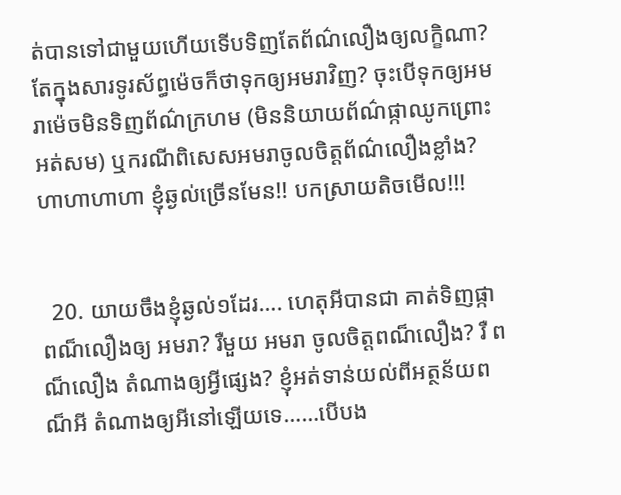ត់បានទៅជាមួយហើយទើបទិញតែព័ណ៌លឿងឲ្យលក្ខិណា? តែក្នុងសារទូរស័ព្ធម៉េចក៏ថាទុកឲ្យអមរាវិញ? ចុះបើទុកឲ្យអមរាម៉េចមិនទិញព័ណ៌ក្រហម (មិននិយាយព័ណ៌ផ្កាឈូកព្រោះអត់សម) ឬករណីពិសេសអមរាចូលចិត្តព័ណ៌លឿងខ្លាំង? ហាហាហាហា ខ្ញុំឆ្ងល់ច្រើនមែន!! បកស្រាយតិចមើល!!!


  20. យាយចឹងខ្ញុំឆ្ងល់១ដែរ…. ហេតុអីបានជា គាត់ទិញផ្កាពណ៏លឿងឲ្យ អមរា? រឺមួយ អមរា ចូលចិត្តពណ៏លឿង? រឺ ពណ៏លឿង តំណាងឲ្យអ្វីផ្សេង? ខ្ញុំអត់ទាន់យល់ពីអត្ថន័យពណ៏អី តំណាងឲ្យអីនៅឡើយទេ……បើបង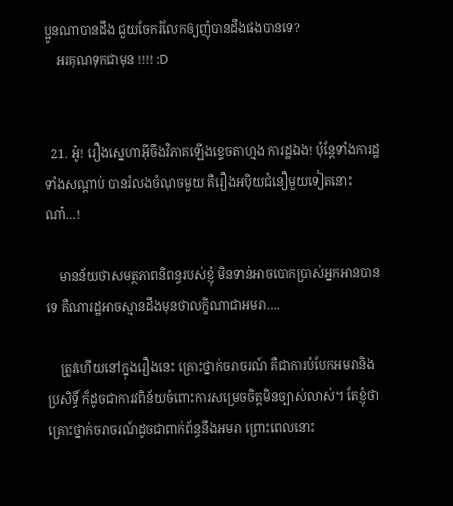ប្អូនណាបានដឹង ជួយចែករំលែកឲ្យញុំបានដឹងផងបានទេ?
    អរគុណទុកជាមុន !!!! :D


  21. អូ៎! រឿងស្នេហាអ៊ីចឹងវិភាគឡើងខ្ទេចតាហ្មង ការដ្ឋឯង! ប៉ុន្តែទាំងការដ្ឋ ទាំងសណ្តាប់ បានរំលងចំណុចមួយ គឺរឿងអប៉ិយជំនឿមួយទៀតនោះណា៎…!

    មានន័យថាសមត្ថភាពនិពន្ធរបស់ខ្ញុំ មិនទាន់អាចបោកប្រាស់អ្នកអានបានទេ គឺណារដ្ឋអាចស្មានដឹងមុនថាលក្ខិណាជាអមរា….

    ត្រូវហើយនៅក្នុងរឿងនេះ គ្រោះថ្នាក់ចរាចរណ៍ គឺជាការបំបែកអមរានិងប្រសិទ្ធិ៍ ក៏ដូចជាការវពិន័យចំពោះការសម្រេចចិត្តមិនច្បាស់លាស់។ តែខ្ញុំថាគ្រោះថ្នាក់ចរាចរណ៍ដូចជាពាក់ព័ន្ធនឹងអមរា ព្រោះពេលនោះ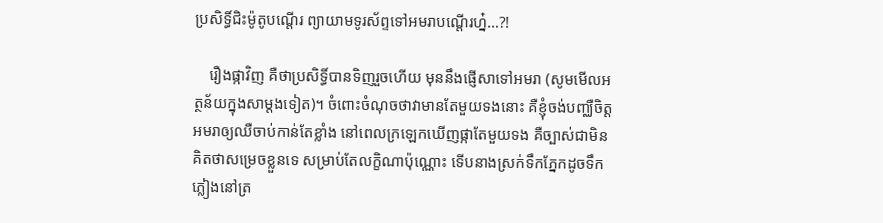ប្រសិទ្ធិ៍ជិះម៉ូតូបណ្តើរ ព្យាយាមទូរស័ព្ទទៅអមរាបណ្តើរហ្ន៎…?!

    រឿងផ្កាវិញ គឺថាប្រសិទ្ធិ៍បានទិញរួចហើយ មុននឹងផ្ញើសាទៅអមរា (សូមមើលអត្ថន័យក្នុងសាម្តងទៀត)។ ចំពោះចំណុចថាវាមានតែមួយទងនោះ គឺខ្ញុំចង់បញ្ឈឺចិត្តអមរាឲ្យឈឺចាប់កាន់តែខ្លាំង នៅពេលក្រឡេកឃើញផ្កាតែមួយទង គឺច្បាស់ជាមិនគិតថាសម្រេចខ្លួនទេ សម្រាប់តែលក្ខិណាប៉ុណ្ណោះ ទើបនាងស្រក់ទឹកភ្នែកដូចទឹកភ្លៀងនៅត្រ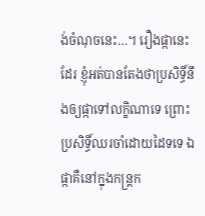ង់ចំណុចនេះ…។ រឿងផ្កានេះដែរ ខ្ញុំអត់បានតែងថាប្រសិទ្ធិ៍នឹងឲ្យផ្កាទៅលក្ខិណាទេ ព្រោះប្រសិទ្ធិ៍ឈរចាំដោយដៃទទេ ឯផ្កាគឺនៅក្នុងកន្រ្តក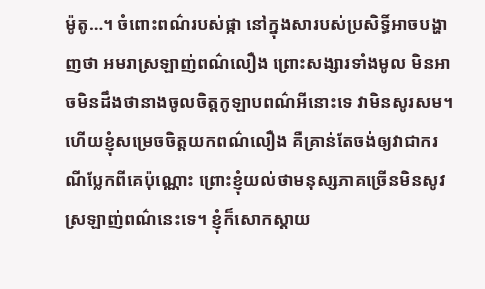ម៉ូតូ…។ ចំពោះពណ៌របស់ផ្កា នៅក្នុងសារបស់ប្រសិទ្ធិ៍អាចបង្ហាញថា អមរាស្រឡាញ់ពណ៌លឿង ព្រោះសង្សារទាំងមូល មិនអាចមិនដឹងថានាងចូលចិត្តកូឡាបពណ៌អីនោះទេ វាមិនសូរសម។ ហើយខ្ញុំសម្រេចចិត្តយកពណ៌លឿង គឺគ្រាន់តែចង់ឲ្យវាជាករណីប្លែកពីគេប៉ុណ្ណោះ ព្រោះខ្ញុំយល់ថាមនុស្សភាគច្រើនមិនសូវស្រឡាញ់ពណ៌នេះទេ។ ខ្ញុំក៏សោកស្តាយ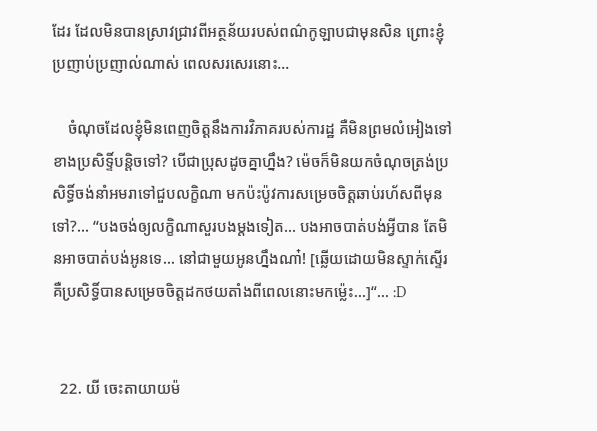ដែរ ដែលមិនបានស្រាវជ្រាវពីអត្ថន័យរបស់ពណ៌កូឡាបជាមុនសិន ព្រោះខ្ញុំប្រញាប់ប្រញាល់ណាស់ ពេលសរសេរនោះ…

    ចំណុចដែលខ្ញុំមិនពេញចិត្តនឹងការវិភាគរបស់ការដ្ឋ គឺមិនព្រមលំអៀងទៅខាងប្រសិទ្ទិ៍បន្តិចទៅ? បើជាប្រុសដូចគ្នាហ្នឹង? ម៉េចក៏មិនយកចំណុចត្រង់ប្រសិទ្ធិ៍ចង់នាំអមរាទៅជួបលក្ខិណា មកប៉ះប៉ូវការសម្រេចចិត្តឆាប់រហ័សពីមុនទៅ?… “បងចង់ឲ្យលក្ខិណាសួរបងម្តងទៀត… បងអាចបាត់បង់អ្វីបាន តែមិនអាចបាត់បង់អូនទេ… នៅជាមួយអូនហ្នឹងណា៎! [ឆ្លើយដោយមិនស្ទាក់ស្ទើរ គឺប្រសិទ្ធិ៍បានសម្រេចចិត្តដកថយតាំងពីពេលនោះមកម្ល៉េះ...]“… :D


  22. យី ចេះតាយាយម៉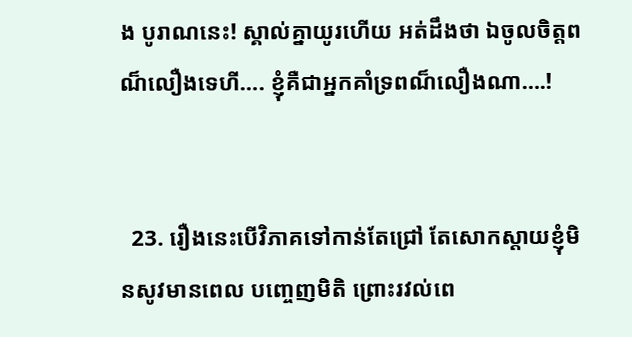ង បូរាណនេះ! ស្គាល់គ្នាយូរហើយ អត់ដឹងថា ឯចូលចិត្តពណ៏លឿងទេហី…. ខ្ញុំគឺជាអ្នកគាំទ្រពណ៏លឿងណា….!


  23. រឿងនេះបើវិភាគទៅកាន់តែជ្រៅ តែសោកស្តាយខ្ញុំមិនសូវមានពេល បញ្ចេញមិតិ ព្រោះរវល់ពេ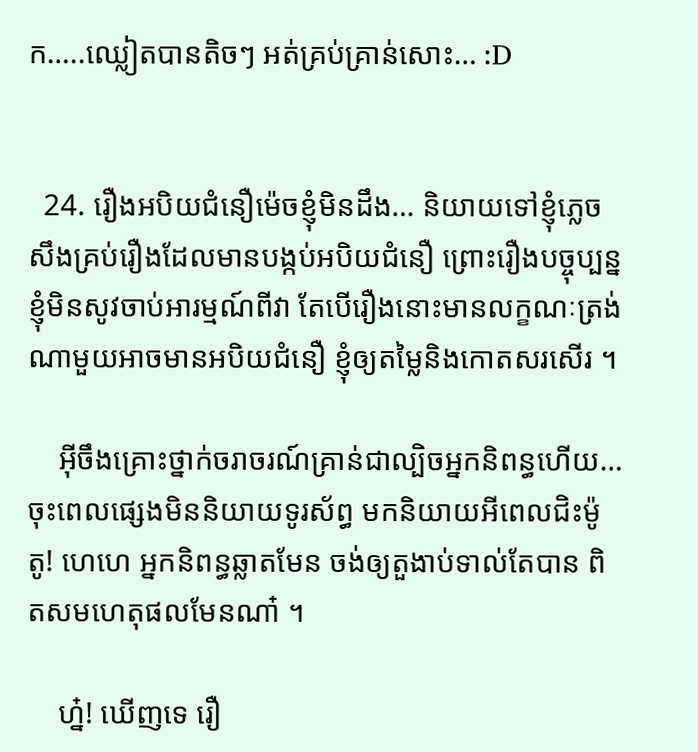ក…..ឈ្លៀតបានតិចៗ អត់គ្រប់គ្រាន់សោះ… :D


  24. រឿងអបិយជំនឿម៉េចខ្ញុំមិនដឹង… និយាយទៅខ្ញុំភ្លេចសឹងគ្រប់រឿងដែលមានបង្កប់អបិយជំនឿ ព្រោះរឿងបច្ចុប្បន្នខ្ញុំមិនសូវចាប់អារម្មណ៍ពីវា តែបើរឿងនោះមានលក្ខណៈត្រង់ណាមួយអាចមានអបិយជំនឿ ខ្ញុំឲ្យតម្លៃនិងកោតសរសើរ ។

    អ៊ីចឹងគ្រោះថ្នាក់ចរាចរណ៍គ្រាន់ជាល្បិចអ្នកនិពន្ធហើយ… ចុះពេលផ្សេងមិននិយាយទូរស័ព្ធ មកនិយាយអីពេលជិះម៉ូតូ! ហេហេ អ្នកនិពន្ធឆ្លាតមែន ចង់ឲ្យតួងាប់ទាល់តែបាន ពិតសមហេតុផលមែនណា៎ ។

    ហ្ន៎! ឃើញទេ រឿ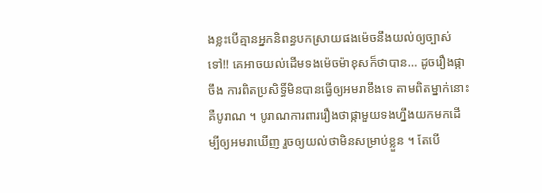ងខ្លះបើគ្មានអ្នកនិពន្ធបកស្រាយផងម៉េចនឹងយល់ឲ្យច្បាស់ទៅ!! គេអាចយល់ដើមទងម៉េចម៉ាខុសក៏ថាបាន… ដូចរឿងផ្កាចឹង ការពិតប្រសិទ្ធិ៍មិនបានធ្វើឲ្យអមរាខឹងទេ តាមពិតម្នាក់នោះគឺបូរាណ ។ បូរាណការពាររឿងថាផ្កាមួយទងហ្នឹងយកមកដើម្បីឲ្យអមរាឃើញ រួចឲ្យយល់ថាមិនសម្រាប់ខ្លួន ។ តែបើ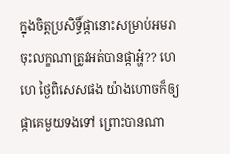ក្នុងចិត្តប្រសិទ្ធិ៍ផ្កានោះសម្រាប់អមរា ចុះលក្ខណាត្រូវអត់បានផ្កាអ្ហ៎?? ហេហេ ថ្ងៃពិសេសផង យ៉ាងហោចក៏ឲ្យផ្កាគេមួយទងទៅ ព្រោះបានណា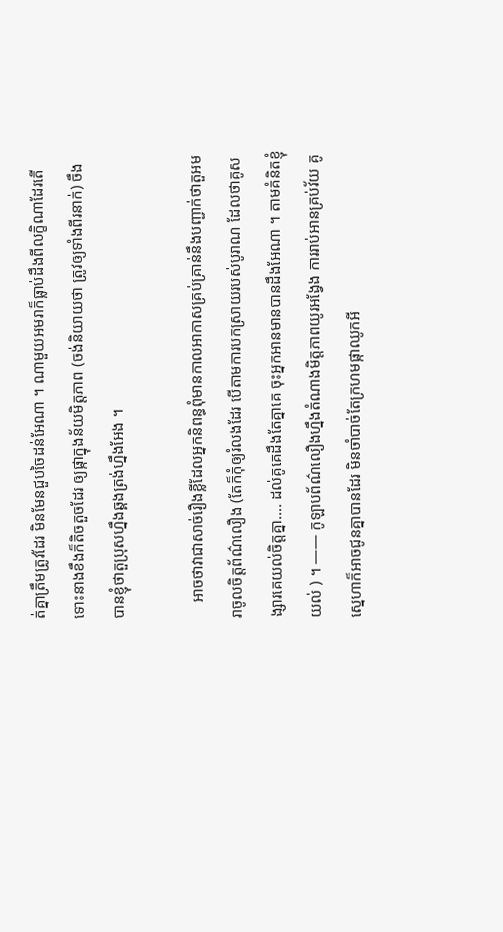ត់គ្នាត្រឹមត្រូវដែរ មិនមែនជួបចៃដន់អែណា ។ ណាមួយអមរាក៏ធ្លាប់ដឹងពីលក្ខិណាដែរតើ ទោះនាងខឹងក៏តិចតួចដែរ ឲ្យផ្កាក្នុងន័យមិត្តភាព (ចង់និយាយថា ត្រូវឲ្យទាំងពីរនាក់) ចឹងបានខ្ញុំថាតួប្រុសហ្នឹងឆ្គងត្រង់ហ្នឹងអែង ។

    អាចថាវាជាសាច់រឿងខ្លីដែលអ្នកនិពន្ធពុំមានកាលអាកាសគ្រប់គ្រាន់នឹងបញ្ជាក់ថាតួអមរាចូលចិត្តព័ណ៌លឿង (តែក៏កុំឲ្យរំលងដែរ បើតាមការបកស្រាយរបស់បូរាណ ដែលថាគូសង្សារគេយល់ចិត្តគ្នា…. ដល់គូគេដឹងតែគ្នាគេ ចុះអ្នកអានមានបានដឹងអែណា ។ តាមគំនិតខ្ញុំយល់ ) ។ —— កូឡាបព័ណ៌លឿងហ្នឹងតំណាងមិត្តភាពយូរអង្វែង ការរាប់អានគ្រប់វ័យ គូស្នេហាក៏អាចជូនគ្នាបានដែរ មិនចាំបាច់តែក្រហមផ្កាឈូកអី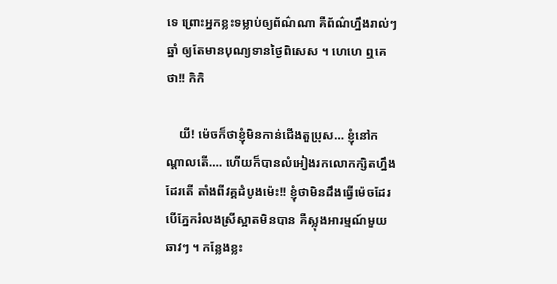ទេ ព្រោះអ្នកខ្លះទម្លាប់ឲ្យព័ណ៌ណា គឺព័ណ៌ហ្នឹងរាល់ៗឆ្នាំ ឲ្យតែមានបុណ្យទានថ្ងៃពិសេស ។ ហេហេ ឮគេថា!! កិកិ

    យី! ម៉េចក៏ថាខ្ញុំមិនកាន់ជើងតួប្រុស… ខ្ញុំនៅកណ្តាលតើ…. ហើយក៏បានលំអៀងរកលោកក្សិតហ្នឹងដែរតើ តាំងពីវគ្គដំបូងម៉េះ!! ខ្ញុំថាមិនដឹងធ្វើម៉េចដែរ បើភ្នែករំលងស្រីស្អាតមិនបាន គឺស្លុងអារម្មណ៍មួយឆាវៗ ។ កន្លែងខ្លះ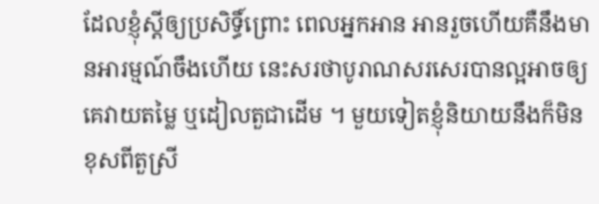ដែលខ្ញុំស្ដីឲ្យប្រសិទ្ធិ៍ព្រោះ ពេលអ្នកអាន អានរួចហើយគឺនឹងមានអារម្មណ៍ចឹងហើយ នេះសរថាបូរាណសរសេរបានល្អអាចឲ្យគេវាយតម្លៃ ឬដៀលតួជាដើម ។ មួយទៀតខ្ញុំនិយាយនឹងក៏មិនខុសពីតួស្រី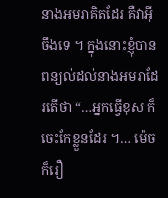នាងអមរាគិតដែរ គឺវាអ៊ីចឹងទេ ។ ក្នុងនោះខ្ញុំបានពន្យល់ដល់នាងអមរាដែរតើថា “…អ្នកធ្វើខុស ក៏ចេះកែខ្លួនដែរ ។… ម៉េចក៏រឿ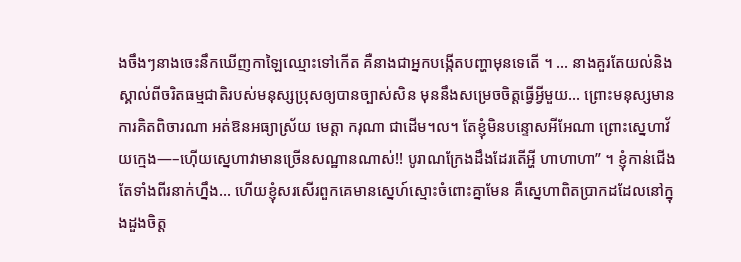ងចឹងៗនាងចេះនឹកឃើញកាឡៃឈ្មោះទៅកើត គឺនាងជាអ្នកបង្កើតបញ្ហាមុនទេតើ ។ … នាងគួរតែយល់និងស្គាល់ពីចរិតធម្មជាតិរបស់មនុស្សប្រុសឲ្យបានច្បាស់សិន មុននឹងសម្រេចចិត្តធ្វើអ្វីមួយ… ព្រោះមនុស្សមានការគិតពិចារណា អត់ឱនអធ្យាស្រ័យ មេត្តា ករុណា ជាដើម។ល។ តែខ្ញុំមិនបន្ទោសអីអែណា ព្រោះស្នេហាវ័យក្មេង—–ហ៊ើយស្នេហាវាមានច្រើនសណ្ឋានណាស់!! បូរាណក្រែងដឹងដែរតើអ្ហី ហាហាហា” ។ ខ្ញុំកាន់ជើងតែទាំងពីរនាក់ហ្នឹង… ហើយខ្ញុំសរសើរពួកគេមានស្នេហ៍ស្មោះចំពោះគ្នាមែន គឺស្នេហាពិតប្រាកដដែលនៅក្នុងដួងចិត្ត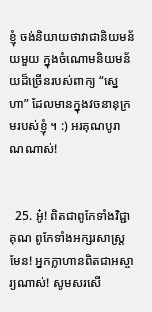ខ្ញុំ ចង់និយាយថាវាជានិយមន័យមួយ ក្នុងចំណោមនិយមន័យដ៏ច្រើនរបស់ពាក្យ “ស្នេហា” ដែលមានក្នុងវចនានុក្រមរបស់ខ្ញុំ ។ :) អរគុណបូរាណណាស់!


  25. អូ៎! ពិតជាពូកែទាំងវិជ្ជាគុណ ពូកែទាំងអក្សរសាស្ត្រមែន! អ្នកក្លាហានពិតជាអស្ចារ្យណាស់! សូមសរសើ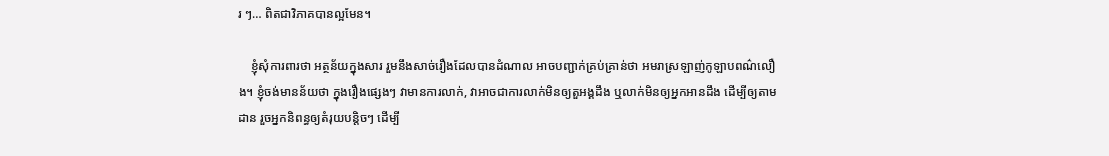រ ៗ… ពិតជាវិភាគបានល្អមែន។

    ខ្ញុំសុំការពារថា អត្ថន័យក្នុងសារ រួមនឹងសាច់រឿងដែលបានដំណាល អាចបញ្ជាក់គ្រប់គ្រាន់ថា អមរាស្រឡាញ់កូឡាបពណ៌លឿង។ ខ្ញុំចង់មានន័យថា ក្នុងរឿងផ្សេងៗ វាមានការលាក់, វាអាចជាការលាក់មិនឲ្យតួអង្គដឹង ឬលាក់មិនឲ្យអ្នកអានដឹង ដើម្បីឲ្យតាមដាន រួចអ្នកនិពន្ធឲ្យតំរុយបន្តិចៗ ដើម្បី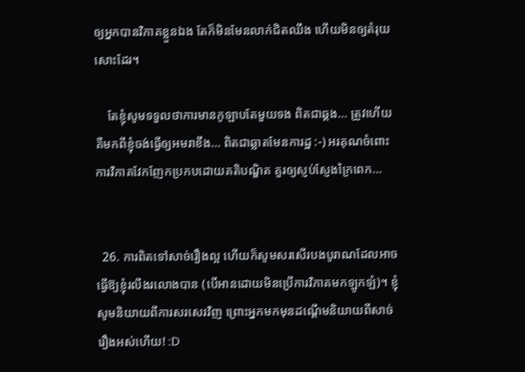ឲ្យអ្នកបានវិភាគខ្លួនឯង តែក៏មិនមែនលាក់ជិតឈឹង ហើយមិនឲ្យតំរុយសោះដែរ។

    តែខ្ញុំសូមទទួលថាការមានកូឡាបតែមួយទង ពិតជាឆ្គង… ត្រូវហើយគឺមកពីខ្ញុំចង់ធ្វើឲ្យអមរាខឹង… ពិតជាឆ្លាតមែនការដ្ឋ :-) អរគុណចំពោះការវិភាគវែកញែកប្រកបដោយគតិបណ្ឌិត គួរឲ្យស្ញប់ស្ញែងក្រៃពេក…


  26. ការពិតទៅសាច់រឿងល្អ ហើយក៏សូមសរសើរបងបូរាណដែលអាចធ្វើឱ្យខ្ញុំរលីងរលោងបាន (បើអានដោយមិនប្រើការវិភាគមកឡូកឡំ)។ ខ្ញុំសូមនិយាយពីការសរសេរវិញ ព្រោះអ្នកមកមុនដណ្ដើមនិយាយពីសាច់រឿងអស់ហើយ! :D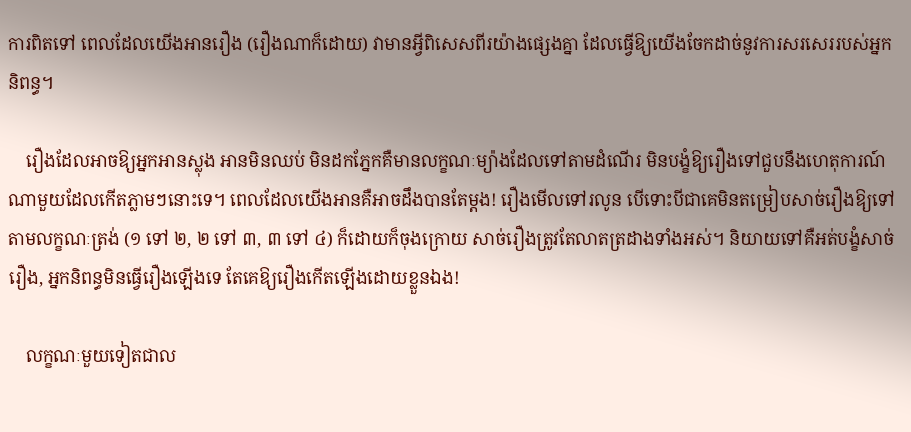ការពិតទៅ ពេលដែលយើងអានរឿង (រឿងណាក៏ដោយ) វាមានអ្វីពិសេសពីរយ៉ាងផ្សេងគ្នា ដែលធ្វើឱ្យយើងចែកដាច់នូវការសរសេររបស់អ្នកនិពន្ធ។

    រឿងដែលអាចឱ្យអ្នកអានស្លុង អានមិនឈប់ មិនដកភ្នែកគឺមានលក្ខណៈម្យ៉ាងដែលទៅតាមដំណើរ មិនបង្ខំឱ្យរឿងទៅជួបនឹងហេតុការណ៍ណាមួយដែលកើតភ្លាមៗនោះទេ។ ពេលដែលយើងអានគឺអាចដឹងបានតែម្ដង! រឿងមើលទៅរលូន បើទោះបីជាគេមិនតម្រៀបសាច់រឿងឱ្យទៅតាមលក្ខណៈត្រង់ (១ ទៅ ២, ២ ទៅ ៣, ៣ ទៅ ៤) ក៏ដោយក៏ចុងក្រោយ សាច់រឿងត្រូវតែលាតត្រដាងទាំងអស់។ និយាយទៅគឺអត់បង្ខំសាច់រឿង, អ្នកនិពន្ធមិនធ្វើរឿងឡើងទេ តែគេឱ្យរឿងកើតឡើងដោយខ្លួនឯង!

    លក្ខណៈមួយទៀតជាល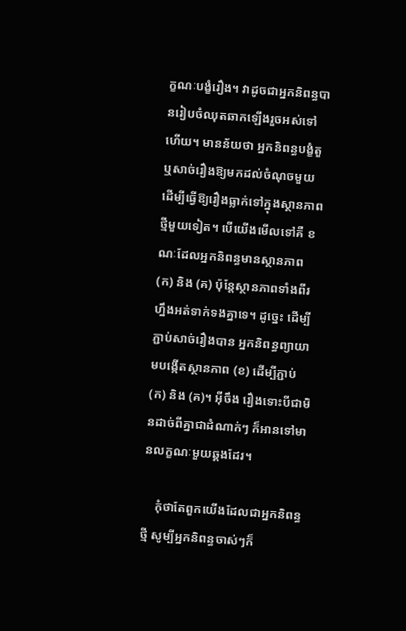ក្ខណៈបង្ខំរឿង។ វាដូចជាអ្នកនិពន្ធបានរៀបចំឈុតឆាកឡើងរួចអស់ទៅហើយ។ មានន័យថា អ្នកនិពន្ធបង្ខំតួ ឬសាច់រឿងឱ្យមកដល់ចំណុចមួយ ដើម្បីធ្វើឱ្យរឿងធ្លាក់ទៅក្នុងស្ថានភាពថ្មីមួយទៀត។ បើយើងមើលទៅគឺ ខណៈដែលអ្នកនិពន្ធមានស្ថានភាព (ក) និង (គ) ប៉ុន្តែស្ថានភាពទាំងពីរហ្នឹងអត់ទាក់ទងគ្នាទេ។ ដូច្នេះ ដើម្បីភ្ជាប់សាច់រឿងបាន អ្នកនិពន្ធព្យាយាមបង្កើតស្ថានភាព (ខ) ដើម្បីភ្ជាប់ (ក) និង (គ)។ អ៊ីចឹង រឿងទោះបីជាមិនដាច់ពីគ្នាជាដំណាក់ៗ ក៏អានទៅមានលក្ខណៈមួយឆ្គងដែរ។

    កុំថាតែពួកយើងដែលជាអ្នកនិពន្ធថ្មី សូម្បីអ្នកនិពន្ធចាស់ៗក៏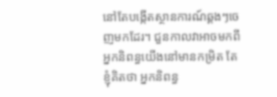នៅតែបង្កើតស្ថានការណ៍ឆ្គងៗចេញមកដែរ។ ជួនកាលវាអាចមកពីអ្នកនិពន្ធយើងនៅមានកម្រិត តែខ្ញុំគិតថា អ្នកនិពន្ធ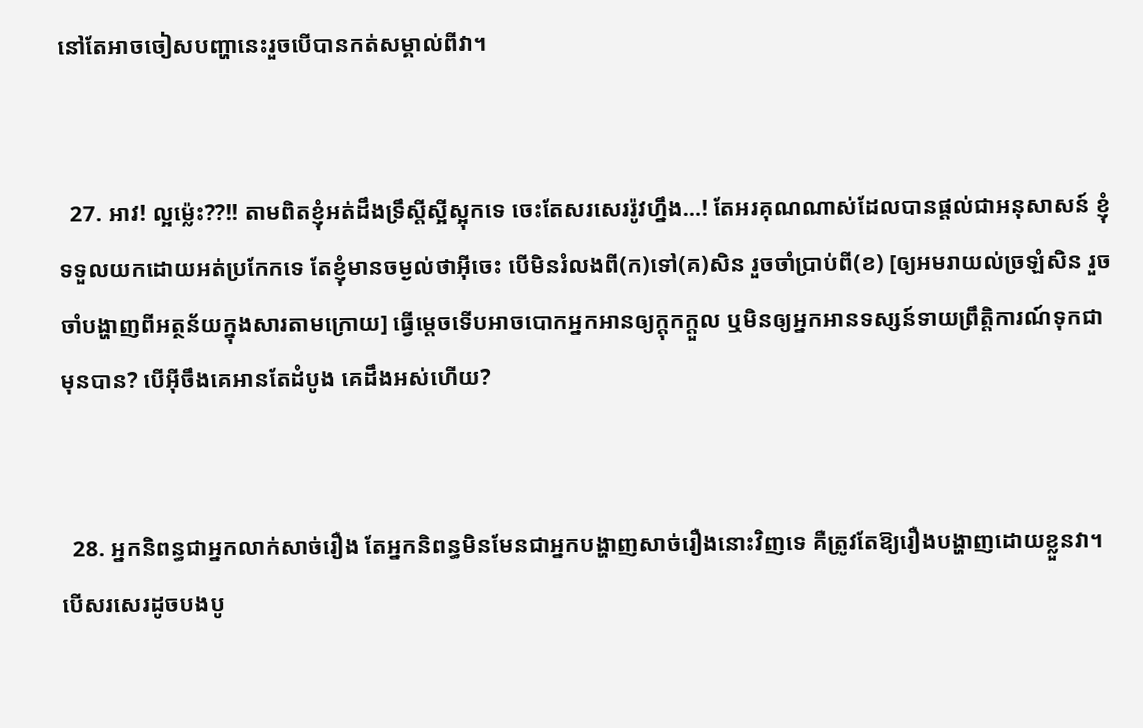នៅតែអាចចៀសបញ្ហានេះរួចបើបានកត់សម្គាល់ពីវា។


  27. អាវ! ល្អម្ល៉េះ??!! តាមពិតខ្ញុំអត់ដឹងទ្រឹស្តីស្អីស្អុកទេ ចេះតែសរសេររ៉ូវហ្នឹង…! តែអរគុណណាស់ដែលបានផ្តល់ជាអនុសាសន៍ ខ្ញុំទទួលយកដោយអត់ប្រកែកទេ តែខ្ញុំមានចម្ងល់ថាអ៊ីចេះ បើមិនរំលងពី(ក)ទៅ(គ)សិន រួចចាំប្រាប់ពី(ខ) [ឲ្យអមរាយល់ច្រឡំសិន រួចចាំបង្ហាញពីអត្ថន័យក្នុងសារតាមក្រោយ] ធ្វើម្តេចទើបអាចបោកអ្នកអានឲ្យក្តុកក្តួល ឬមិនឲ្យអ្នកអានទស្សន៍ទាយព្រឹត្តិការណ៍ទុកជាមុនបាន? បើអ៊ីចឹងគេអានតែដំបូង គេដឹងអស់ហើយ?


  28. អ្នកនិពន្ធជាអ្នកលាក់សាច់រឿង តែអ្នកនិពន្ធមិនមែនជាអ្នកបង្ហាញសាច់រឿងនោះវិញទេ គឺត្រូវតែឱ្យរឿងបង្ហាញដោយខ្លួនវា។ បើសរសេរដូចបងបូ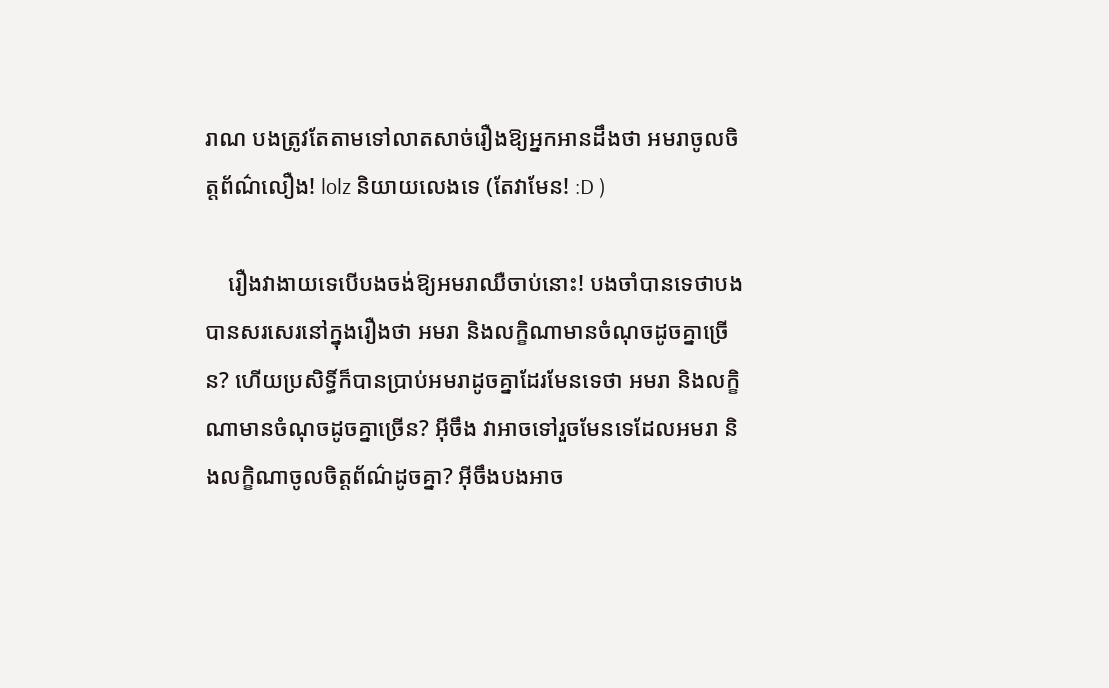រាណ បងត្រូវតែតាមទៅលាតសាច់រឿងឱ្យអ្នកអានដឹងថា អមរាចូលចិត្តព័ណ៌លឿង! lolz និយាយលេងទេ (តែវាមែន! :D )

    រឿងវាងាយទេបើបងចង់ឱ្យអមរាឈឺចាប់នោះ! បងចាំបានទេថាបងបានសរសេរនៅក្នុងរឿងថា អមរា និងលក្ខិណាមានចំណុចដូចគ្នាច្រើន? ហើយប្រសិទ្ធិ៍ក៏បានប្រាប់អមរាដូចគ្នាដែរមែនទេថា អមរា និងលក្ខិណាមានចំណុចដូចគ្នាច្រើន? អ៊ីចឹង វាអាចទៅរួចមែនទេដែលអមរា និងលក្ខិណាចូលចិត្តព័ណ៌ដូចគ្នា? អ៊ីចឹងបងអាច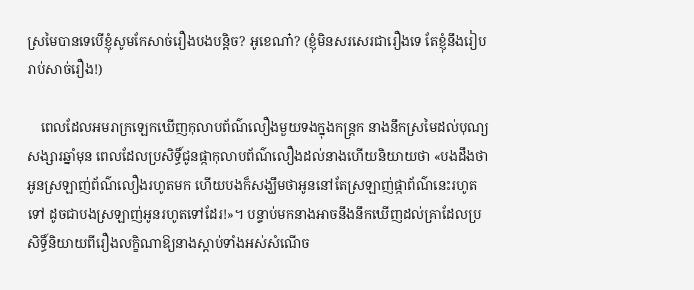ស្រមៃបានទេបើខ្ញុំសូមកែសាច់រឿងបងបន្តិច? អូខេណា៎? (ខ្ញុំមិនសរសេរជារឿងទេ តែខ្ញុំនឹងរៀបរាប់សាច់រឿង!)

    ពេលដែលអមរាក្រឡេកឃើញកុលាបព័ណ៌លឿងមួយទងក្នុងកន្ត្រក នាងនឹកស្រមៃដល់បុណ្យសង្សារឆ្នាំមុន ពេលដែលប្រសិទ្ធិ៍ជូនផ្កាកុលាបព័ណ៌លឿងដល់នាងហើយនិយាយថា «បងដឹងថាអូនស្រឡាញ់ព័ណ៌លឿងរហូតមក ហើយបងក៏សង្ឃឹមថាអូននៅតែស្រឡាញ់ផ្កាព័ណ៌នេះរហូតទៅ ដូចជាបងស្រឡាញ់អូនរហូតទៅដែរ!»។ បន្ទាប់មកនាងអាចនឹងនឹកឃើញដល់គ្រាដែលប្រសិទ្ធិ៍និយាយពីរឿងលក្ខិណាឱ្យនាងស្ដាប់ទាំងអស់សំណើច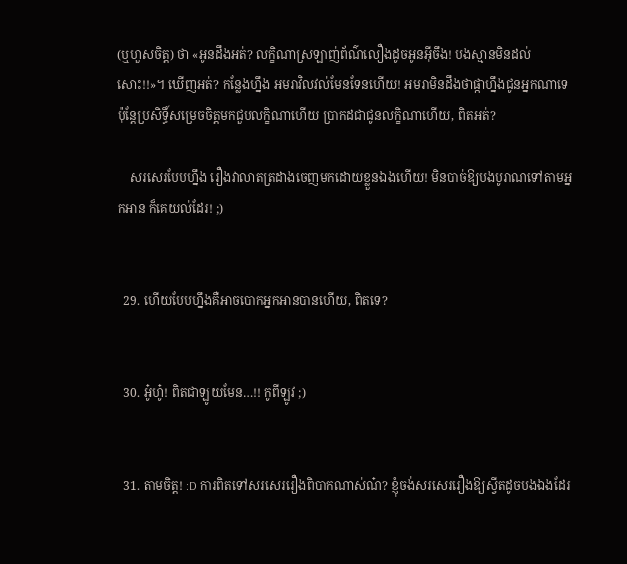(ឬហួសចិត្ត) ថា «អូនដឹងអត់? លក្ខិណាស្រឡាញ់ព័ណ៌លឿងដូចអូនអ៊ីចឹង! បងស្មានមិនដល់សោះ!!»។ ឃើញអត់? កន្លែងហ្នឹង អមរាវិលវល់មែនទែនហើយ! អមរាមិនដឹងថាផ្កាហ្នឹងជូនអ្នកណាទេ ប៉ុន្តែប្រសិទ្ធិ៍សម្រេចចិត្តមកជួបលក្ខិណាហើយ ប្រាកដជាជូនលក្ខិណាហើយ, ពិតអត់?

    សរសេរបែបហ្នឹង រឿងវាលាតត្រដាងចេញមកដោយខ្លួនឯងហើយ! មិនបាច់ឱ្យបងបូរាណទៅតាមអ្នកអាន ក៏គេយល់ដែរ! ;)


  29. ហើយបែបហ្នឹងគឺអាចបោកអ្នកអានបានហើយ, ពិតទេ?


  30. អូ៎ហូ៎! ពិតជាឡូយមែន…!! កូពីឡូវ ;)


  31. តាមចិត្ត! :D ការពិតទៅសរសេររឿងពិបាកណាស់ណ៎? ខ្ញុំចង់សរសេររឿងឱ្យស្វីតដូចបងឯងដែរ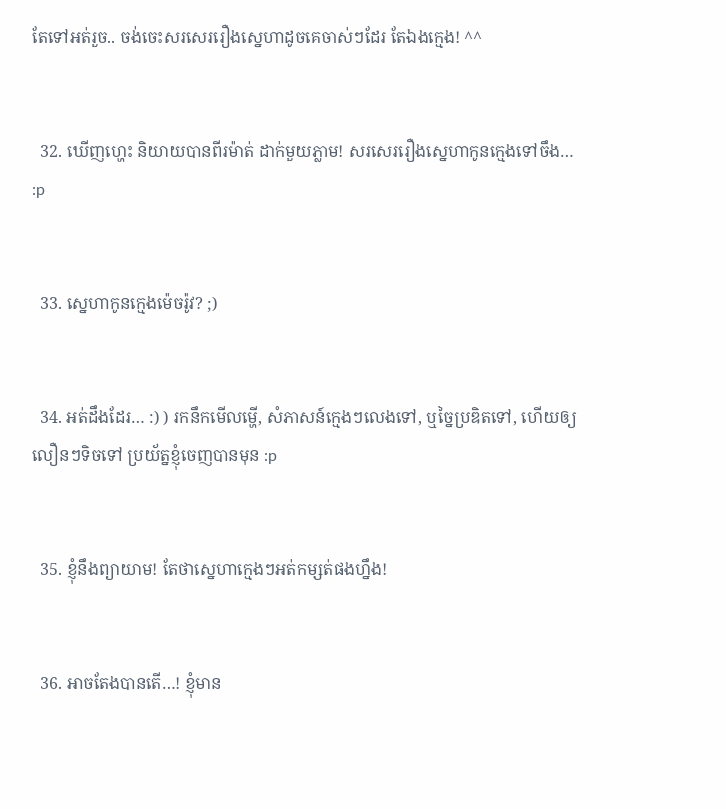តែទៅអត់រួច.. ចង់ចេះសរសេររឿងស្នេហាដូចគេចាស់ៗដែរ តែឯងក្មេង! ^^


  32. ឃើញហ្ហេះ និយាយបានពីរម៉ាត់ ដាក់មួយភ្លាម! សរសេររឿងស្នេហាកូនក្មេងទៅចឹង… :p


  33. ស្នេហាកូនក្មេងម៉េចរ៉ូវ? ;)


  34. អត់ដឹងដែរ… :) ) រកនឹកមើលមើ្ហ, សំភាសន៍ក្មេងៗលេងទៅ, ឬច្នៃប្រឌិតទៅ, ហើយឲ្យលឿនៗទិចទៅ ប្រយ័ត្នខ្ញុំចេញបានមុន :p


  35. ខ្ញុំនឹងព្យាយាម! តែថាស្នេហាក្មេងៗអត់កម្សត់ផងហ្នឹង!


  36. អាចតែងបានតើ…! ខ្ញុំមាន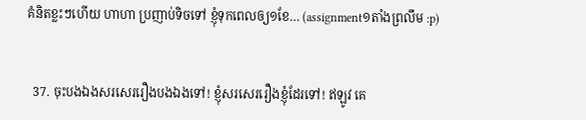គំនិតខ្លះៗហើយ ហាហា ប្រញាប់ទិចទៅ ខ្ញុំទុកពេលឲ្យ១ខែ… (assignment១តាំងព្រលឹម :p)


  37. ចុះបងឯងសរសេររឿងបងឯងទៅ! ខ្ញុំសរសេររឿងខ្ញុំដែរទៅ! ឥឡូវ គេ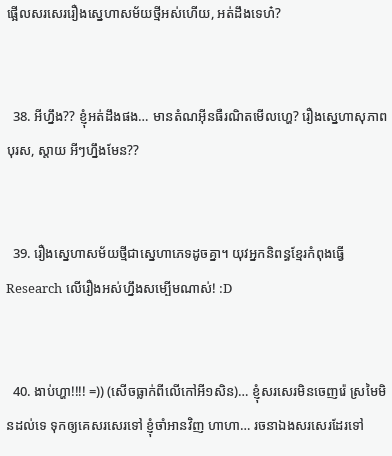ផ្អើលសរសេររឿងស្នេហាសម័យថ្មីអស់ហើយ, អត់ដឹងទេហ៎?


  38. អីហ្នឹង?? ខ្ញុំអត់ដឹងផង… មានតំណអ៊ីនធឺរណិតមើលហ្ហេ? រឿងស្នេហាសុភាពបុរស, ស្តាយ អីៗហ្នឹងមែន??


  39. រឿងស្នេហាសម័យថ្មីជាស្នេហាភេទដូចគ្នា។ យុវអ្នកនិពន្ធខ្មែរកំពុងធ្វើ Research លើរឿងអស់ហ្នឹងសម្បើមណាស់! :D


  40. ងាប់ហ្ហា!!!! =)) (សើចធ្លាក់ពីលើកៅអី១សិន)… ខ្ញុំសរសេរមិនចេញរ៉េ ស្រមៃមិនដល់ទេ ទុកឲ្យគេសរសេរទៅ ខ្ញុំចាំអានវិញ ហាហា… រចនាឯងសរសេរដែរទៅ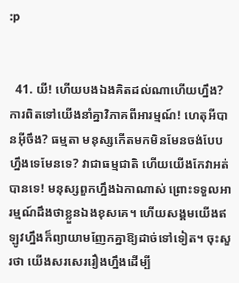:p


  41. យី! ហើយបងឯងគិតដល់ណាហើយហ្នឹង? ការពិតទៅយើងនាំគ្នាវិភាគពីអារម្មណ៍! ហេតុអីបានអ៊ីចឹង? ធម្មតា មនុស្សកើតមកមិនមែនចង់បែបហ្នឹងទេមែនទេ? វាជាធម្មជាតិ ហើយយើងកែវាអត់បានទេ! មនុស្សពួកហ្នឹងឯកាណាស់ ព្រោះទទួលអារម្មណ៍ដឹងថាខ្លួនឯងខុសគេ។ ហើយសង្គមយើងឥឡូវហ្នឹងក៏ព្យាយាមញែកគ្នាឱ្យដាច់ទៅទៀត។ ចុះសួរថា យើងសរសេររឿងហ្នឹងដើម្បី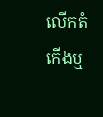លើកតំកើងឬ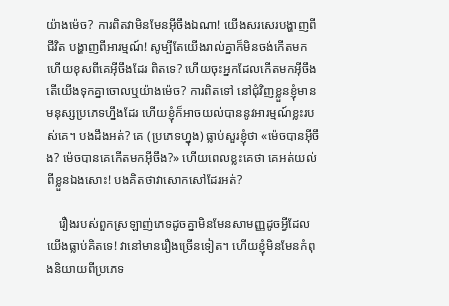យ៉ាងម៉េច? ការពិតវាមិនមែនអ៊ីចឹងឯណា! យើងសរសេរបង្ហាញពីជីវិត បង្ហាញពីអារម្មណ៍! សូម្បីតែយើងរាល់គ្នាក៏មិនចង់កើតមកហើយខុសពីគេអ៊ីចឹងដែរ ពិតទេ? ហើយចុះអ្នកដែលកើតមកអ៊ីចឹង តើយើងទុកគ្នាចោលឬយ៉ាងម៉េច? ការពិតទៅ នៅជុំវិញខ្លួនខ្ញុំមានមនុស្សប្រភេទហ្នឹងដែរ ហើយខ្ញុំក៏អាចយល់បាននូវអារម្មណ៍ខ្លះរបស់គេ។ បងដឹងអត់? គេ (ប្រភេទហ្នុង) ធ្លាប់សួរខ្ញុំថា «ម៉េចបានអ៊ីចឹង? ម៉េចបានគេកើតមកអ៊ីចឹង?» ហើយពេលខ្លះគេថា គេអត់យល់ពីខ្លួនឯងសោះ! បងគិតថាវាសោកសៅដែរអត់?

    រឿងរបស់ពួកស្រឡាញ់ភេទដូចគ្នាមិនមែនសាមញ្ញដូចអ្វីដែលយើងធ្លាប់គិតទេ! វានៅមានរឿងច្រើនទៀត។ ហើយខ្ញុំមិនមែនកំពុងនិយាយពីប្រភេទ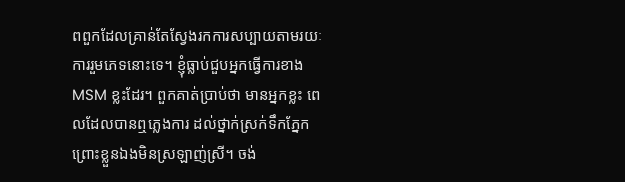ពពួកដែលគ្រាន់តែស្វែងរកការសប្បាយតាមរយៈការរួមភេទនោះទេ។ ខ្ញុំធ្លាប់ជួបអ្នកធ្វើការខាង MSM ខ្លះដែរ។ ពួកគាត់ប្រាប់ថា មានអ្នកខ្លះ ពេលដែលបានឮភ្លេងការ ដល់ថ្នាក់ស្រក់ទឹកភ្នែកព្រោះខ្លួនឯងមិនស្រឡាញ់ស្រី។ ចង់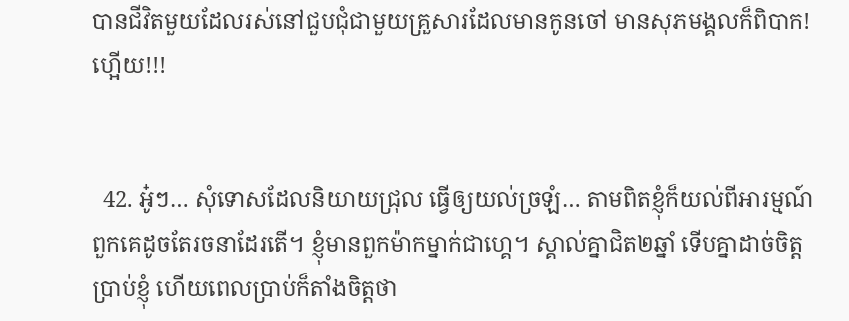បានជីវិតមួយដែលរស់នៅជួបជុំជាមួយគ្រួសារដែលមានកូនចៅ មានសុភមង្គលក៏ពិបាក! ហ្អើយ!!!


  42. អូ៎ៗ… សុំទោសដែលនិយាយជ្រុល ធ្វើឲ្យយល់ច្រឡំ… តាមពិតខ្ញុំក៏យល់ពីអារម្មណ៍ពួកគេដូចតែរចនាដែរតើ។ ខ្ញុំមានពួកម៉ាកម្នាក់ជាហ្គេ។ ស្គាល់គ្នាជិត២ឆ្នាំ ទើបគ្នាដាច់ចិត្តប្រាប់ខ្ញុំ ហើយពេលប្រាប់ក៏តាំងចិត្តថា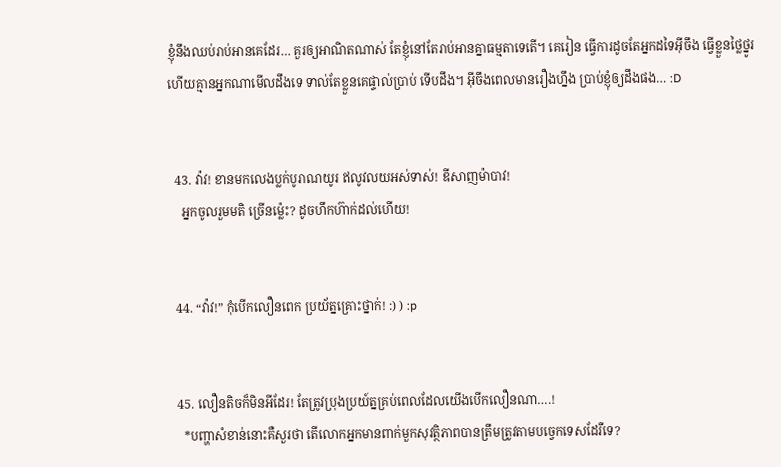ខ្ញុំនឹងឈប់រាប់អានគេដែរ… គួរឲ្យអាណិតណាស់ តែខ្ញុំនៅតែរាប់អានគ្នាធម្មតាទេតើ។ គេរៀន ធ្វើការដូចតែអ្នកដទៃអ៊ីចឹង ធ្វើខ្លួនថ្លៃថ្នូរ ហើយគ្មានអ្នកណាមើលដឹងទេ ទាល់តែខ្លួនគេផ្ទាល់ប្រាប់ ទើបដឹង។ អ៊ីចឹងពេលមានរឿងហ្នឹង ប្រាប់ខ្ញុំឲ្យដឹងផង… :D


  43. វ៉ាវ! ខានមកលេងប្លក់បូរាណយូរ ឥលូវលយអស់ទាស់! ឌីសាញម៉ាបាវ!
    អ្នកចូលរួមមតិ ច្រើនម្ល៉េះ? ដូចហឹកហ៊ាក់ដល់ហើយ!


  44. “វ៉ាវ!” កុំបើកលឿនពេក ប្រយ័ត្នគ្រោះថ្នាក់! :) ) :p


  45. លឿនតិចក៏មិនអីដែរ! តែត្រូវប្រុងប្រយ៍ត្នគ្រប់ពេលដែលយើងបើកលឿនណា….!
    *បញ្ហាសំខាន់នោះគឺសួរថា តើលោកអ្នកមានពាក់មួកសុវត្ថិភាពបានត្រឹមត្រូវតាមបច្វេកទេសដែរឺទេ?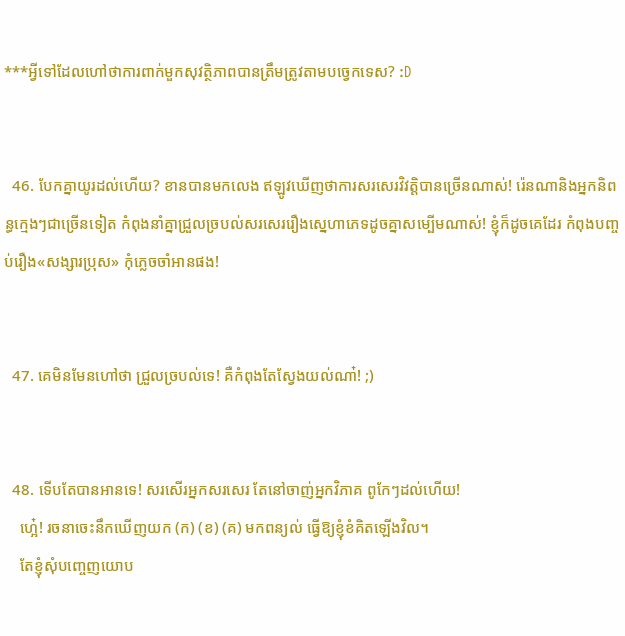***អ្វីទៅដែលហៅថាការពាក់មួកសុវត្ថិភាពបានត្រឹមត្រូវតាមបច្វេកទេស? :D


  46. បែកគ្នាយូរដល់ហើយ? ខានបានមកលេង ឥឡូវឃើញថាការសរសេរវិវត្តិបានច្រើនណាស់! រ៉េនណានិងអ្នកនិពន្ធក្មេងៗជាច្រើនទៀត កំពុងនាំគ្នាជ្រួលច្របល់សរសេររឿងស្នេហាភេទដូចគ្នាសម្បើមណាស់! ខ្ញុំក៏ដូចគេដែរ កំពុងបញ្ចប់រឿង«សង្សារប្រុស» កុំភ្លេចចាំអានផង!


  47. គេមិនមែនហៅថា ជ្រួលច្របល់ទេ! គឺកំពុងតែស្វែងយល់ណា៎! ;)


  48. ទើបតែបានអានទេ! សរសើរអ្នកសរសេរ តែនៅចាញ់អ្នកវិភាគ ពូកែៗដល់ហើយ!
    ហ្អេ៎! រចនាចេះនឹកឃើញយក (ក) (ខ) (គ) មកពន្យល់ ធ្វើឱ្យខ្ញុំខំគិតឡើងវិល។
    តែខ្ញុំសុំបញ្ចេញយោប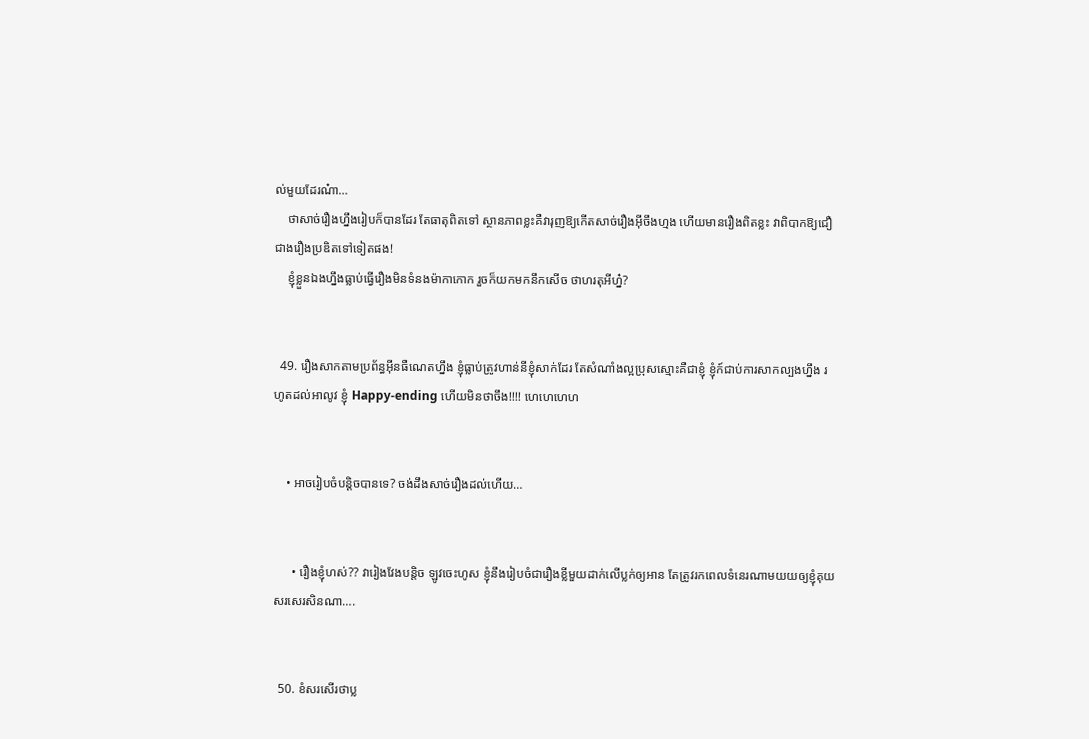ល់មួយដែរណ៎ា…
    ថាសាច់រឿងហ្នឹងរៀបក៏បានដែរ តែធាតុពិតទៅ ស្ថានភាពខ្លះគឺវារុញឱ្យកើតសាច់រឿងអ៊ីចឹងហ្មង ហើយមានរឿងពិតខ្លះ វាពិបាកឱ្យជឿជាងរឿងប្រឌិតទៅទៀតផង!
    ខ្ញុំខ្លួនឯងហ្នឹងធ្លាប់ធ្វើរឿងមិនទំនងម៉ាកាកោក រួចក៏យកមកនឹកសើច ថាហរតុអីហ្ន៎?


  49. រឿងសាកតាមប្រព័ន្ធអ៊ីនធឺណេតហ្នឹង ខ្ញុំធ្លាប់ត្រូវហាន់នីខ្ញុំសាក់ដែរ តែសំណាំងល្អប្រុសស្មោះគឺជាខ្ញុំ ខ្ញុំក៍ជាប់ការសាកល្បងហ្នឹង រហូតដល់អាលូវ ខ្ញុំ Happy-ending ហើយមិនថាចឹង!!!! ហេហេហេហ


    • អាចរៀបចំបន្តិចបានទេ? ចង់ដឹងសាច់រឿងដល់ហើយ…


      • រឿងខ្ញុំហស់?? វារៀងវែងបន្តិច ឡូវចេះហូស ខ្ញុំនឹងរៀបចំជារឿងខ្លីមួយដាក់លើប្លក់ឲ្យអាន តែត្រូវរកពេលទំនេរណាមយយឲ្យខ្ញុំគុយសរសេរសិនណា….


  50. ខំសរសើរថាប្ល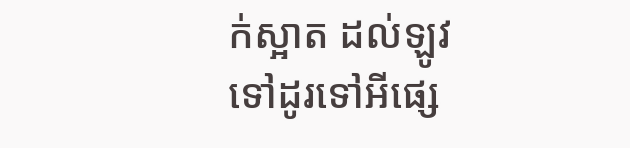ក់ស្អាត ដល់ឡូវទៅដូរទៅអីផ្សេ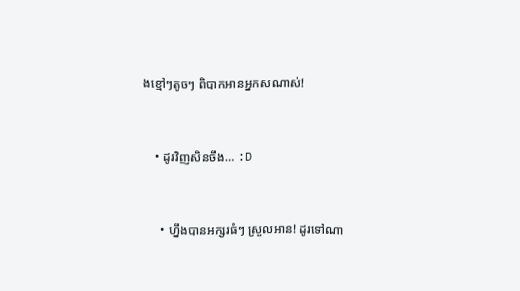ងខ្មៅៗតូចៗ ពិបាកអានអ្នកសណាស់!


    • ដូរវិញសិនចឹង… :D


      • ហ្នឹងបានអក្សរធំៗ ស្រួលអាន! ដូរទៅណា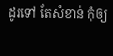ដូរទៅ តែសំខាន់ កុំឲ្យ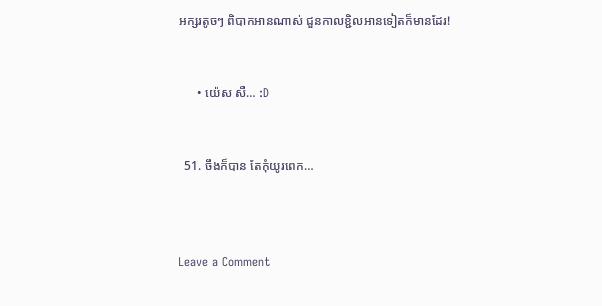អក្សរតូចៗ ពិបាកអានណាស់ ជួនកាលខ្ជិលអានទៀតក៏មានដែរ!


      • យ៉េស សឺ… :D


  51. ចឹងក៏បាន តែកុំយូរពេក…



Leave a Comment